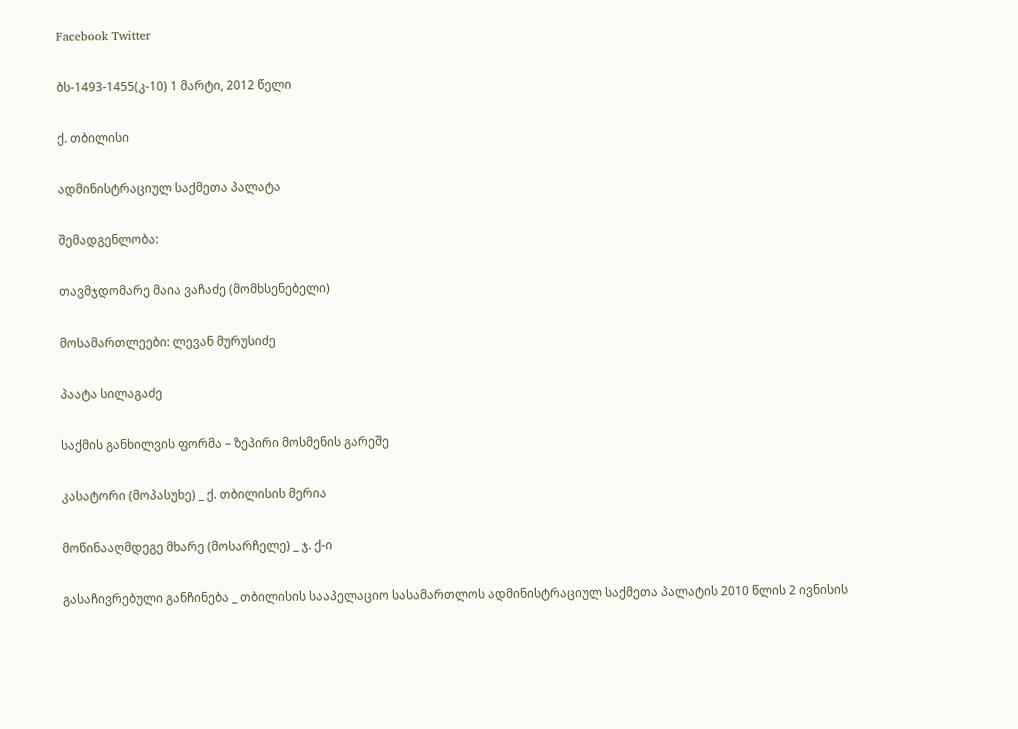Facebook Twitter

ბს-1493-1455(კ-10) 1 მარტი, 2012 წელი

ქ. თბილისი

ადმინისტრაციულ საქმეთა პალატა

შემადგენლობა:

თავმჯდომარე მაია ვაჩაძე (მომხსენებელი)

მოსამართლეები: ლევან მურუსიძე

პაატა სილაგაძე

საქმის განხილვის ფორმა – ზეპირი მოსმენის გარეშე

კასატორი (მოპასუხე) _ ქ. თბილისის მერია

მოწინააღმდეგე მხარე (მოსარჩელე) _ ჯ. ქ-ი

გასაჩივრებული განჩინება _ თბილისის სააპელაციო სასამართლოს ადმინისტრაციულ საქმეთა პალატის 2010 წლის 2 ივნისის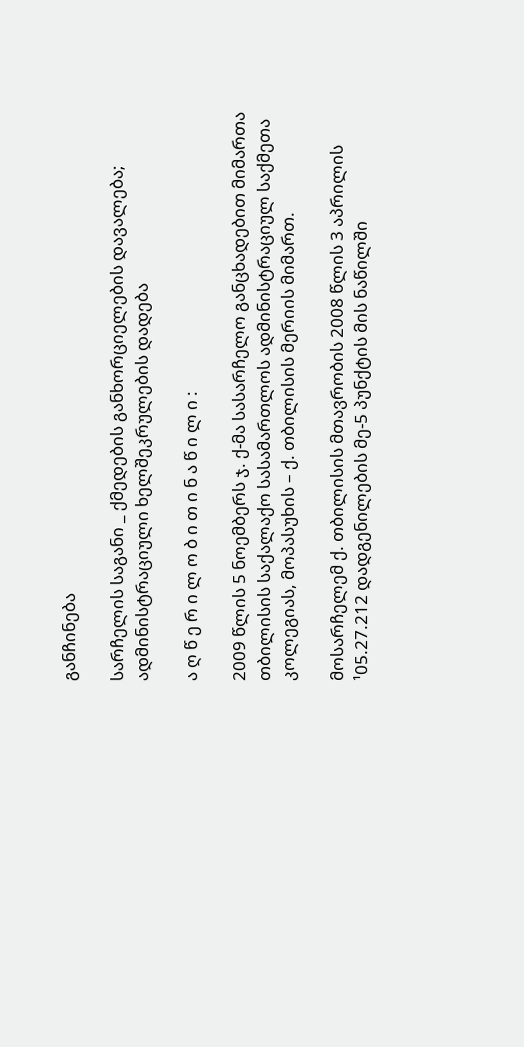განჩინება

სარჩელის საგანი _ ქმედების განხორციელების დავალება; ადმინისტრაციული ხელშეკრულების დადება

ა ღ წ ე რ ი ლ ო ბ ი თ ი ნ ა წ ი ლ ი :

2009 წლის 5 ნოემბერს ჯ. ქ-მა სასარჩელო განცხადებით მიმართა თბილისის საქალაქო სასამართლოს ადმინისტრაციულ საქმეთა კოლეგიას, მოპასუხის – ქ. თბილისის მერიის მიმართ.

მოსარჩელემ ქ. თბილისის მთავრობის 2008 წლის 3 აპრილის ¹05.27.212 დადგენილების მე-5 პუნქტის მის ნაწილში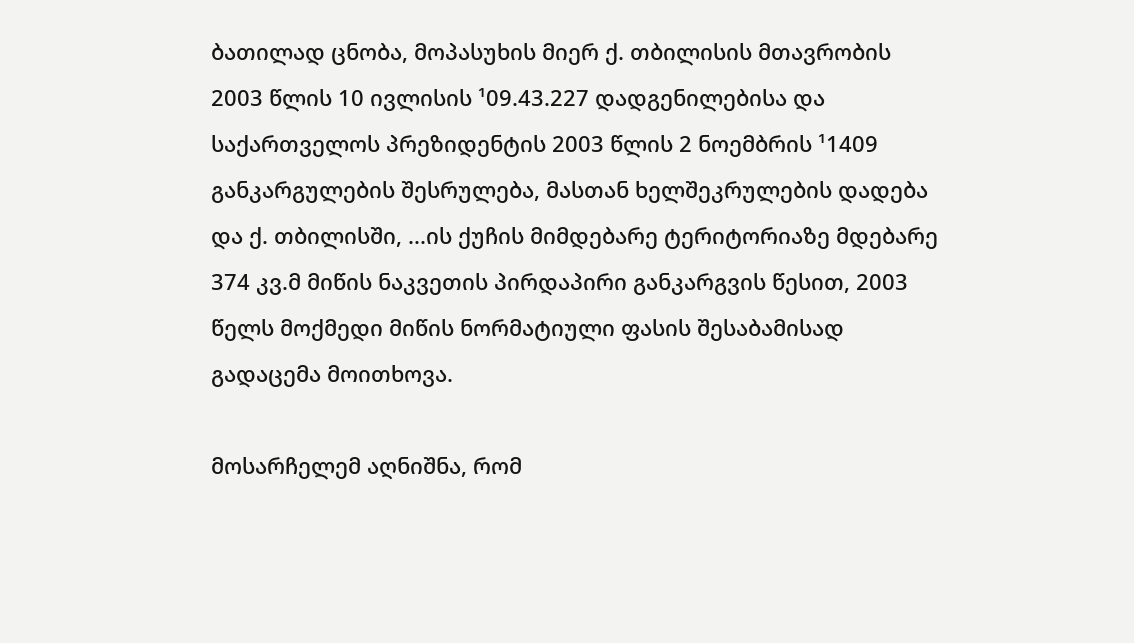ბათილად ცნობა, მოპასუხის მიერ ქ. თბილისის მთავრობის 2003 წლის 10 ივლისის ¹09.43.227 დადგენილებისა და საქართველოს პრეზიდენტის 2003 წლის 2 ნოემბრის ¹1409 განკარგულების შესრულება, მასთან ხელშეკრულების დადება და ქ. თბილისში, ...ის ქუჩის მიმდებარე ტერიტორიაზე მდებარე 374 კვ.მ მიწის ნაკვეთის პირდაპირი განკარგვის წესით, 2003 წელს მოქმედი მიწის ნორმატიული ფასის შესაბამისად გადაცემა მოითხოვა.

მოსარჩელემ აღნიშნა, რომ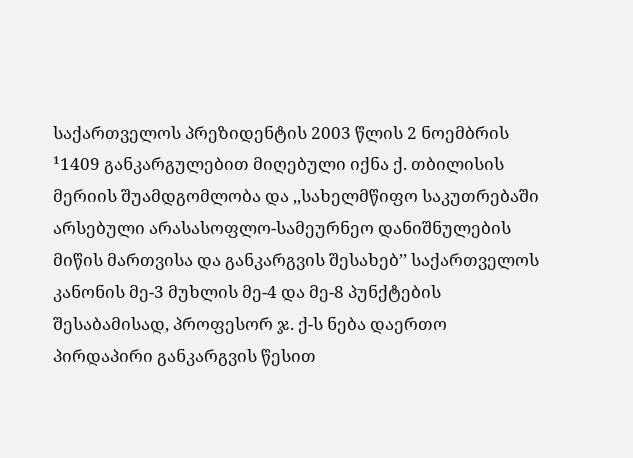საქართველოს პრეზიდენტის 2003 წლის 2 ნოემბრის ¹1409 განკარგულებით მიღებული იქნა ქ. თბილისის მერიის შუამდგომლობა და ,,სახელმწიფო საკუთრებაში არსებული არასასოფლო-სამეურნეო დანიშნულების მიწის მართვისა და განკარგვის შესახებ’’ საქართველოს კანონის მე-3 მუხლის მე-4 და მე-8 პუნქტების შესაბამისად, პროფესორ ჯ. ქ-ს ნება დაერთო პირდაპირი განკარგვის წესით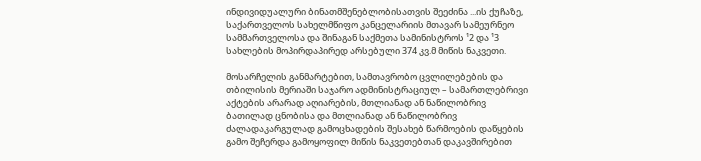ინდივიდუალური ბინათმშენებლობისათვის შეეძინა ...ის ქუჩაზე, საქართველოს სახელმწიფო კანცელარიის მთავარ სამეურნეო სამმართველოსა და შინაგან საქმეთა სამინისტროს ¹2 და ¹3 სახლების მოპირდაპირედ არსებული 374 კვ.მ მიწის ნაკვეთი.

მოსარჩელის განმარტებით, სამთავრობო ცვლილებების და თბილისის მერიაში საჯარო ადმინისტრაციულ – სამართლებრივი აქტების არარად აღიარების, მთლიანად ან ნაწილობრივ ბათილად ცნობისა და მთლიანად ან ნაწილობრივ ძალადაკარგულად გამოცხადების შესახებ წარმოების დაწყების გამო შეჩერდა გამოყოფილ მიწის ნაკვეთებთან დაკავშირებით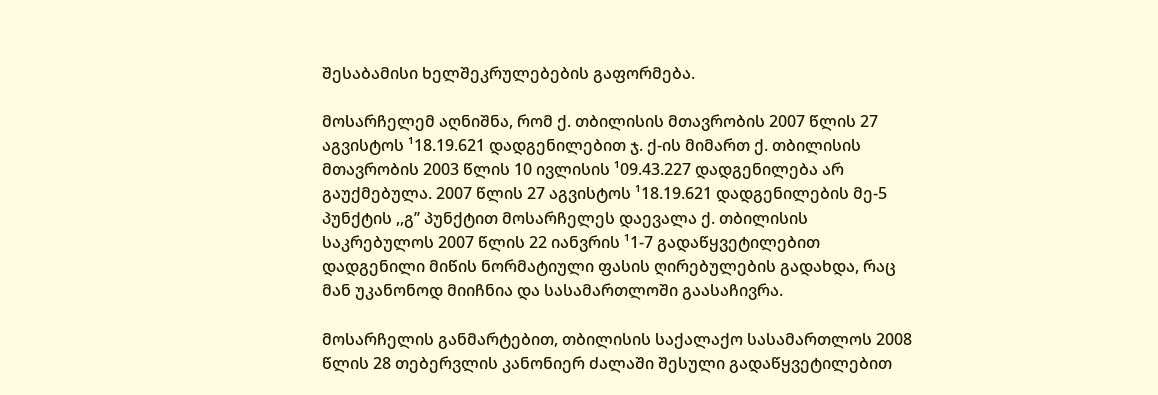შესაბამისი ხელშეკრულებების გაფორმება.

მოსარჩელემ აღნიშნა, რომ ქ. თბილისის მთავრობის 2007 წლის 27 აგვისტოს ¹18.19.621 დადგენილებით ჯ. ქ-ის მიმართ ქ. თბილისის მთავრობის 2003 წლის 10 ივლისის ¹09.43.227 დადგენილება არ გაუქმებულა. 2007 წლის 27 აგვისტოს ¹18.19.621 დადგენილების მე-5 პუნქტის ,,გ’’ პუნქტით მოსარჩელეს დაევალა ქ. თბილისის საკრებულოს 2007 წლის 22 იანვრის ¹1-7 გადაწყვეტილებით დადგენილი მიწის ნორმატიული ფასის ღირებულების გადახდა, რაც მან უკანონოდ მიიჩნია და სასამართლოში გაასაჩივრა.

მოსარჩელის განმარტებით, თბილისის საქალაქო სასამართლოს 2008 წლის 28 თებერვლის კანონიერ ძალაში შესული გადაწყვეტილებით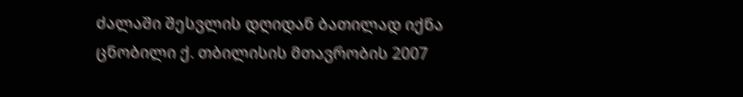ძალაში შესვლის დღიდან ბათილად იქნა ცნობილი ქ. თბილისის მთავრობის 2007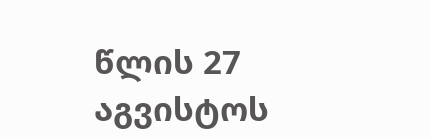წლის 27 აგვისტოს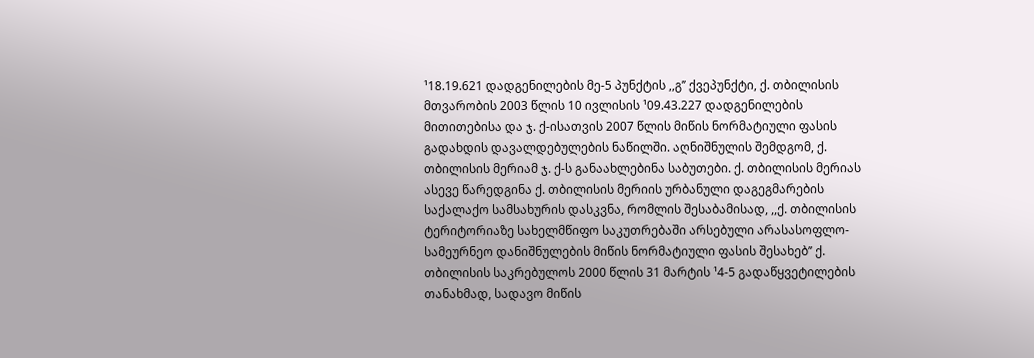¹18.19.621 დადგენილების მე-5 პუნქტის ,,გ’’ ქვეპუნქტი, ქ. თბილისის მთვარობის 2003 წლის 10 ივლისის ¹09.43.227 დადგენილების მითითებისა და ჯ. ქ-ისათვის 2007 წლის მიწის ნორმატიული ფასის გადახდის დავალდებულების ნაწილში. აღნიშნულის შემდგომ, ქ. თბილისის მერიამ ჯ. ქ-ს განაახლებინა საბუთები. ქ. თბილისის მერიას ასევე წარედგინა ქ. თბილისის მერიის ურბანული დაგეგმარების საქალაქო სამსახურის დასკვნა, რომლის შესაბამისად, ,,ქ. თბილისის ტერიტორიაზე სახელმწიფო საკუთრებაში არსებული არასასოფლო-სამეურნეო დანიშნულების მიწის ნორმატიული ფასის შესახებ’’ ქ. თბილისის საკრებულოს 2000 წლის 31 მარტის ¹4-5 გადაწყვეტილების თანახმად, სადავო მიწის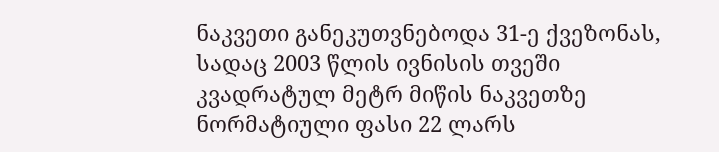ნაკვეთი განეკუთვნებოდა 31-ე ქვეზონას, სადაც 2003 წლის ივნისის თვეში კვადრატულ მეტრ მიწის ნაკვეთზე ნორმატიული ფასი 22 ლარს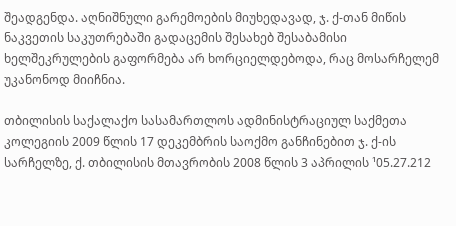შეადგენდა. აღნიშნული გარემოების მიუხედავად, ჯ. ქ-თან მიწის ნაკვეთის საკუთრებაში გადაცემის შესახებ შესაბამისი ხელშეკრულების გაფორმება არ ხორციელდებოდა, რაც მოსარჩელემ უკანონოდ მიიჩნია.

თბილისის საქალაქო სასამართლოს ადმინისტრაციულ საქმეთა კოლეგიის 2009 წლის 17 დეკემბრის საოქმო განჩინებით ჯ. ქ-ის სარჩელზე, ქ. თბილისის მთავრობის 2008 წლის 3 აპრილის ¹05.27.212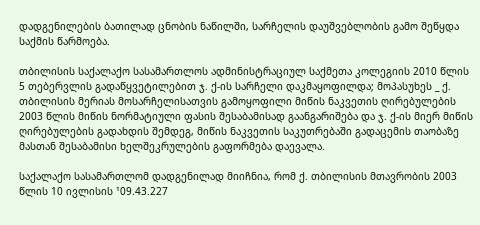დადგენილების ბათილად ცნობის ნაწილში, სარჩელის დაუშვებლობის გამო შეწყდა საქმის წარმოება.

თბილისის საქალაქო სასამართლოს ადმინისტრაციულ საქმეთა კოლეგიის 2010 წლის 5 თებერვლის გადაწყვეტილებით ჯ. ქ-ის სარჩელი დაკმაყოფილდა; მოპასუხეს _ ქ. თბილისის მერიას მოსარჩელისათვის გამოყოფილი მიწის ნაკვეთის ღირებულების 2003 წლის მიწის ნორმატიული ფასის შესაბამისად გაანგარიშება და ჯ. ქ-ის მიერ მიწის ღირებულების გადახდის შემდეგ, მიწის ნაკვეთის საკუთრებაში გადაცემის თაობაზე მასთან შესაბამისი ხელშეკრულების გაფორმება დაევალა.

საქალაქო სასამართლომ დადგენილად მიიჩნია, რომ ქ. თბილისის მთავრობის 2003 წლის 10 ივლისის ¹09.43.227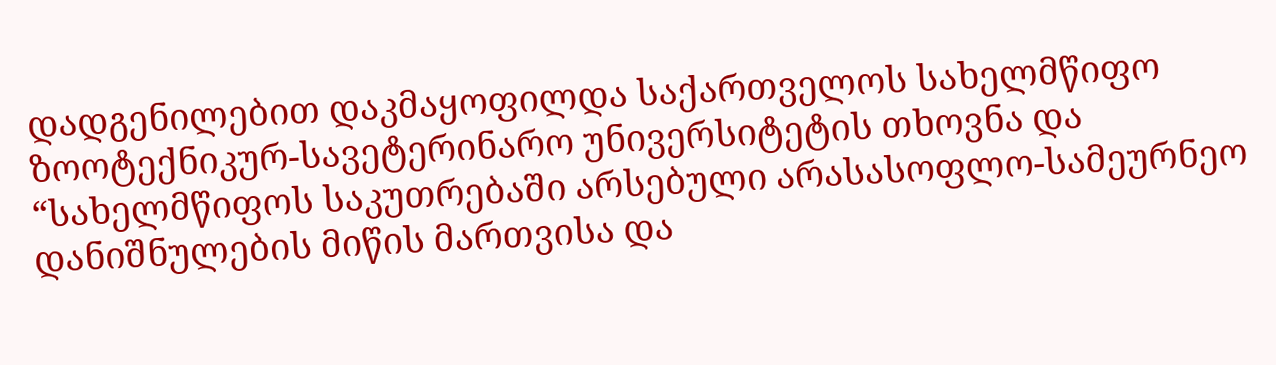დადგენილებით დაკმაყოფილდა საქართველოს სახელმწიფო ზოოტექნიკურ-სავეტერინარო უნივერსიტეტის თხოვნა და “სახელმწიფოს საკუთრებაში არსებული არასასოფლო-სამეურნეო დანიშნულების მიწის მართვისა და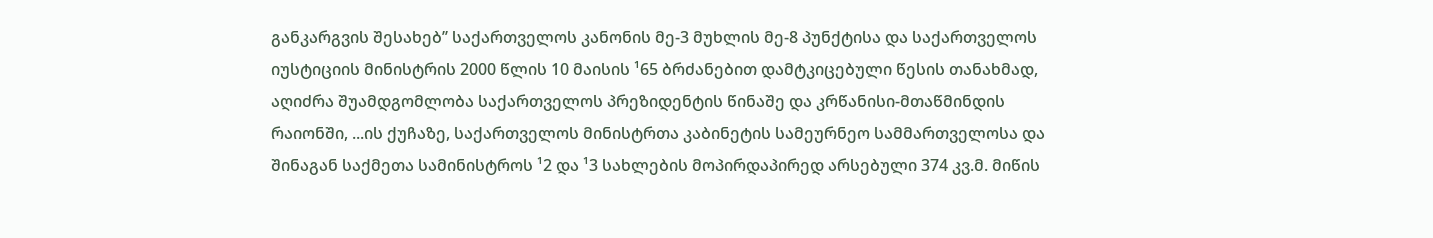განკარგვის შესახებ’’ საქართველოს კანონის მე-3 მუხლის მე-8 პუნქტისა და საქართველოს იუსტიციის მინისტრის 2000 წლის 10 მაისის ¹65 ბრძანებით დამტკიცებული წესის თანახმად, აღიძრა შუამდგომლობა საქართველოს პრეზიდენტის წინაშე და კრწანისი-მთაწმინდის რაიონში, ...ის ქუჩაზე, საქართველოს მინისტრთა კაბინეტის სამეურნეო სამმართველოსა და შინაგან საქმეთა სამინისტროს ¹2 და ¹3 სახლების მოპირდაპირედ არსებული 374 კვ.მ. მიწის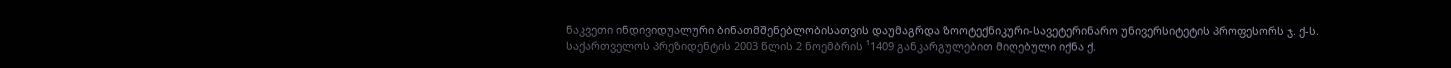ნაკვეთი ინდივიდუალური ბინათმშენებლობისათვის დაუმაგრდა ზოოტექნიკური-სავეტერინარო უნივერსიტეტის პროფესორს ჯ. ქ-ს. საქართველოს პრეზიდენტის 2003 წლის 2 ნოემბრის ¹1409 განკარგულებით მიღებული იქნა ქ.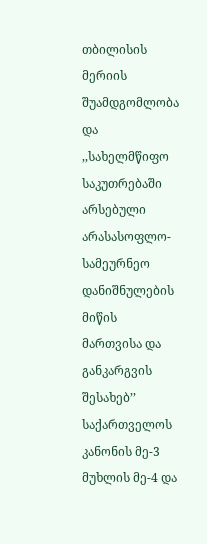თბილისის მერიის შუამდგომლობა და ,,სახელმწიფო საკუთრებაში არსებული არასასოფლო-სამეურნეო დანიშნულების მიწის მართვისა და განკარგვის შესახებ’’ საქართველოს კანონის მე-3 მუხლის მე-4 და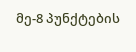მე-8 პუნქტების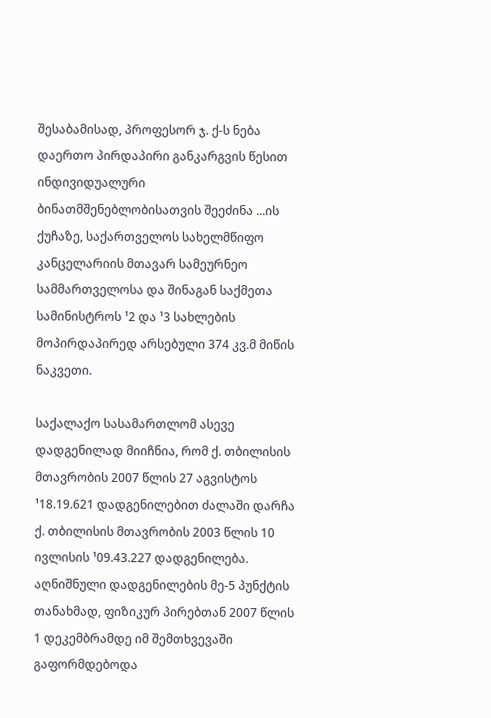შესაბამისად, პროფესორ ჯ. ქ-ს ნება დაერთო პირდაპირი განკარგვის წესით ინდივიდუალური ბინათმშენებლობისათვის შეეძინა ...ის ქუჩაზე, საქართველოს სახელმწიფო კანცელარიის მთავარ სამეურნეო სამმართველოსა და შინაგან საქმეთა სამინისტროს ¹2 და ¹3 სახლების მოპირდაპირედ არსებული 374 კვ.მ მიწის ნაკვეთი.

საქალაქო სასამართლომ ასევე დადგენილად მიიჩნია, რომ ქ. თბილისის მთავრობის 2007 წლის 27 აგვისტოს ¹18.19.621 დადგენილებით ძალაში დარჩა ქ. თბილისის მთავრობის 2003 წლის 10 ივლისის ¹09.43.227 დადგენილება. აღნიშნული დადგენილების მე-5 პუნქტის თანახმად, ფიზიკურ პირებთან 2007 წლის 1 დეკემბრამდე იმ შემთხვევაში გაფორმდებოდა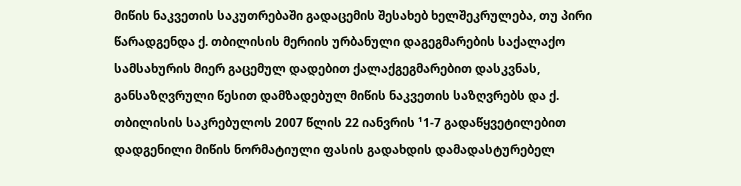მიწის ნაკვეთის საკუთრებაში გადაცემის შესახებ ხელშეკრულება, თუ პირი წარადგენდა ქ. თბილისის მერიის ურბანული დაგეგმარების საქალაქო სამსახურის მიერ გაცემულ დადებით ქალაქგეგმარებით დასკვნას, განსაზღვრული წესით დამზადებულ მიწის ნაკვეთის საზღვრებს და ქ. თბილისის საკრებულოს 2007 წლის 22 იანვრის ¹1-7 გადაწყვეტილებით დადგენილი მიწის ნორმატიული ფასის გადახდის დამადასტურებელ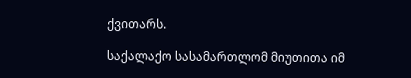ქვითარს.

საქალაქო სასამართლომ მიუთითა იმ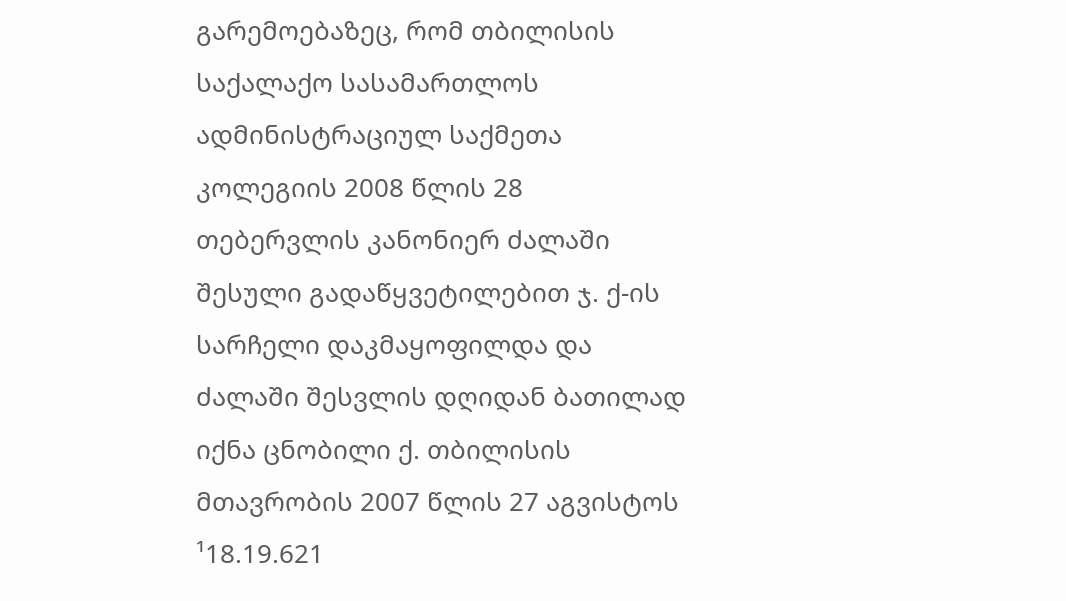გარემოებაზეც, რომ თბილისის საქალაქო სასამართლოს ადმინისტრაციულ საქმეთა კოლეგიის 2008 წლის 28 თებერვლის კანონიერ ძალაში შესული გადაწყვეტილებით ჯ. ქ-ის სარჩელი დაკმაყოფილდა და ძალაში შესვლის დღიდან ბათილად იქნა ცნობილი ქ. თბილისის მთავრობის 2007 წლის 27 აგვისტოს ¹18.19.621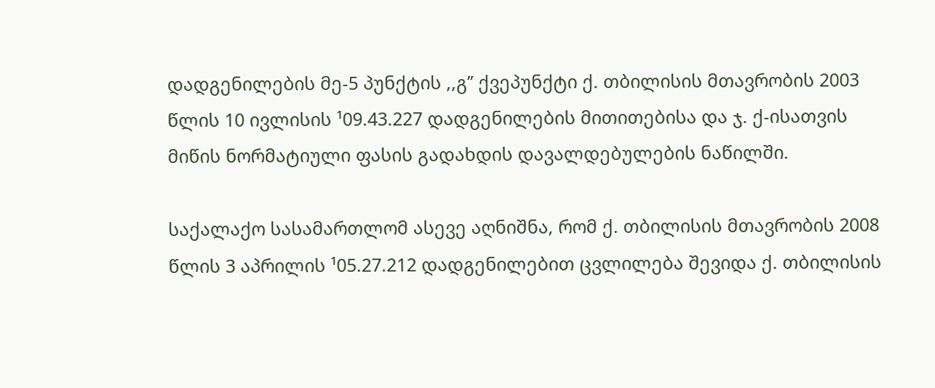დადგენილების მე-5 პუნქტის ,,გ’’ ქვეპუნქტი ქ. თბილისის მთავრობის 2003 წლის 10 ივლისის ¹09.43.227 დადგენილების მითითებისა და ჯ. ქ-ისათვის მიწის ნორმატიული ფასის გადახდის დავალდებულების ნაწილში.

საქალაქო სასამართლომ ასევე აღნიშნა, რომ ქ. თბილისის მთავრობის 2008 წლის 3 აპრილის ¹05.27.212 დადგენილებით ცვლილება შევიდა ქ. თბილისის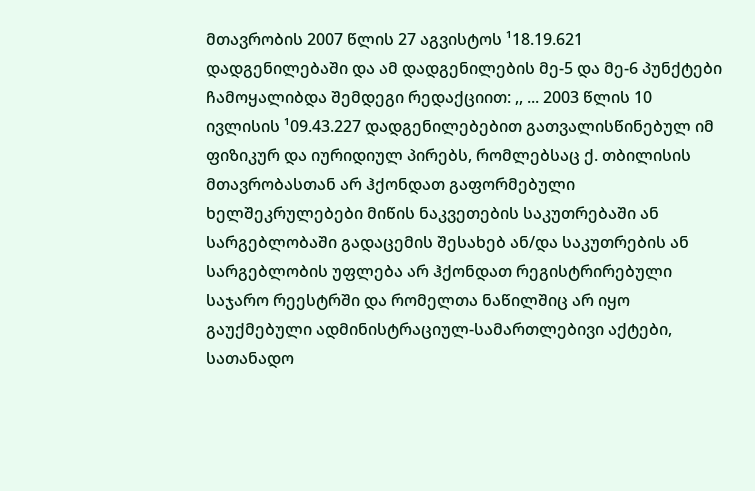მთავრობის 2007 წლის 27 აგვისტოს ¹18.19.621 დადგენილებაში და ამ დადგენილების მე-5 და მე-6 პუნქტები ჩამოყალიბდა შემდეგი რედაქციით: ,, ... 2003 წლის 10 ივლისის ¹09.43.227 დადგენილებებით გათვალისწინებულ იმ ფიზიკურ და იურიდიულ პირებს, რომლებსაც ქ. თბილისის მთავრობასთან არ ჰქონდათ გაფორმებული ხელშეკრულებები მიწის ნაკვეთების საკუთრებაში ან სარგებლობაში გადაცემის შესახებ ან/და საკუთრების ან სარგებლობის უფლება არ ჰქონდათ რეგისტრირებული საჯარო რეესტრში და რომელთა ნაწილშიც არ იყო გაუქმებული ადმინისტრაციულ-სამართლებივი აქტები, სათანადო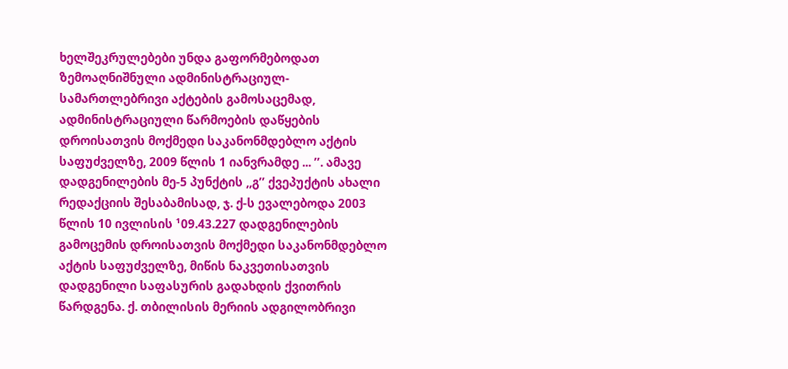ხელშეკრულებები უნდა გაფორმებოდათ ზემოაღნიშნული ადმინისტრაციულ-სამართლებრივი აქტების გამოსაცემად, ადმინისტრაციული წარმოების დაწყების დროისათვის მოქმედი საკანონმდებლო აქტის საფუძველზე, 2009 წლის 1 იანვრამდე ... ’’. ამავე დადგენილების მე-5 პუნქტის ,,გ’’ ქვეპუქტის ახალი რედაქციის შესაბამისად, ჯ. ქ-ს ევალებოდა 2003 წლის 10 ივლისის ¹09.43.227 დადგენილების გამოცემის დროისათვის მოქმედი საკანონმდებლო აქტის საფუძველზე, მიწის ნაკვეთისათვის დადგენილი საფასურის გადახდის ქვითრის წარდგენა. ქ. თბილისის მერიის ადგილობრივი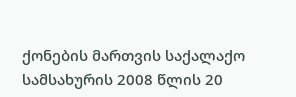ქონების მართვის საქალაქო სამსახურის 2008 წლის 20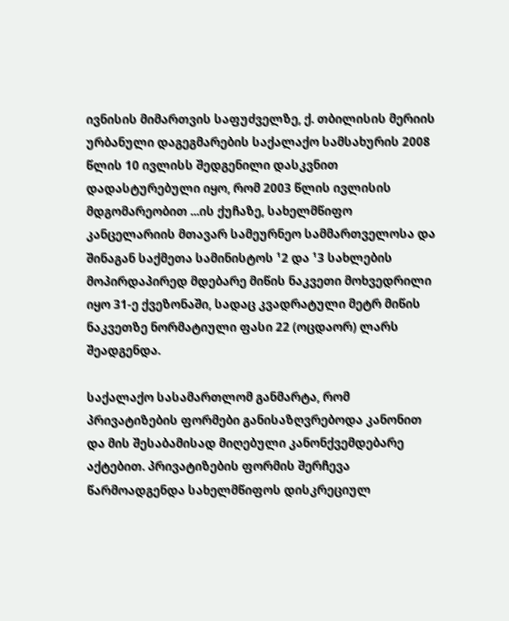ივნისის მიმართვის საფუძველზე, ქ. თბილისის მერიის ურბანული დაგეგმარების საქალაქო სამსახურის 2008 წლის 10 ივლისს შედგენილი დასკვნით დადასტურებული იყო, რომ 2003 წლის ივლისის მდგომარეობით ...ის ქუჩაზე, სახელმწიფო კანცელარიის მთავარ სამეურნეო სამმართველოსა და შინაგან საქმეთა სამინისტოს ¹2 და ¹3 სახლების მოპირდაპირედ მდებარე მიწის ნაკვეთი მოხვედრილი იყო 31-ე ქვეზონაში, სადაც კვადრატული მეტრ მიწის ნაკვეთზე ნორმატიული ფასი 22 (ოცდაორ) ლარს შეადგენდა.

საქალაქო სასამართლომ განმარტა, რომ პრივატიზების ფორმები განისაზღვრებოდა კანონით და მის შესაბამისად მიღებული კანონქვემდებარე აქტებით. პრივატიზების ფორმის შერჩევა წარმოადგენდა სახელმწიფოს დისკრეციულ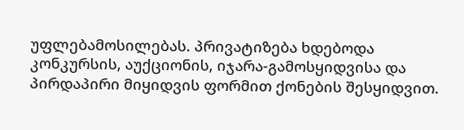უფლებამოსილებას. პრივატიზება ხდებოდა კონკურსის, აუქციონის, იჯარა-გამოსყიდვისა და პირდაპირი მიყიდვის ფორმით ქონების შესყიდვით.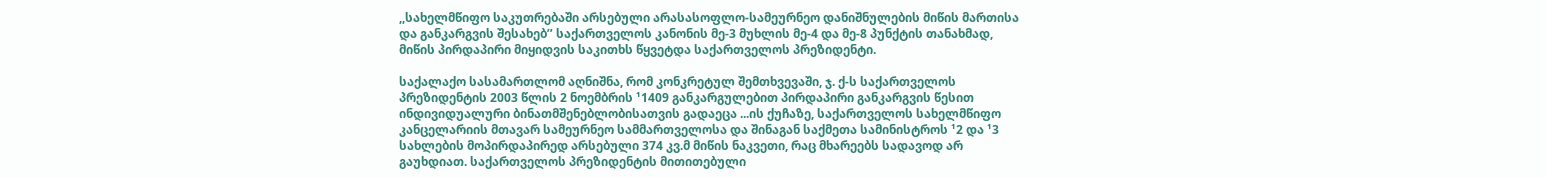,,სახელმწიფო საკუთრებაში არსებული არასასოფლო-სამეურნეო დანიშნულების მიწის მართისა და განკარგვის შესახებ’’ საქართველოს კანონის მე-3 მუხლის მე-4 და მე-8 პუნქტის თანახმად, მიწის პირდაპირი მიყიდვის საკითხს წყვეტდა საქართველოს პრეზიდენტი.

საქალაქო სასამართლომ აღნიშნა, რომ კონკრეტულ შემთხვევაში, ჯ. ქ-ს საქართველოს პრეზიდენტის 2003 წლის 2 ნოემბრის ¹1409 განკარგულებით პირდაპირი განკარგვის წესით ინდივიდუალური ბინათმშენებლობისათვის გადაეცა ...ის ქუჩაზე, საქართველოს სახელმწიფო კანცელარიის მთავარ სამეურნეო სამმართველოსა და შინაგან საქმეთა სამინისტროს ¹2 და ¹3 სახლების მოპირდაპირედ არსებული 374 კვ.მ მიწის ნაკვეთი, რაც მხარეებს სადავოდ არ გაუხდიათ. საქართველოს პრეზიდენტის მითითებული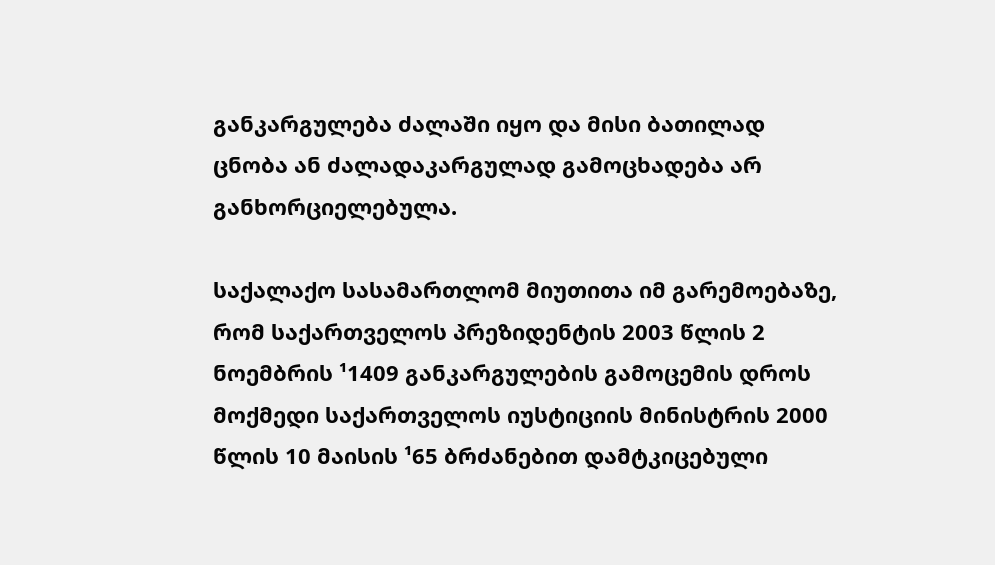განკარგულება ძალაში იყო და მისი ბათილად ცნობა ან ძალადაკარგულად გამოცხადება არ განხორციელებულა.

საქალაქო სასამართლომ მიუთითა იმ გარემოებაზე, რომ საქართველოს პრეზიდენტის 2003 წლის 2 ნოემბრის ¹1409 განკარგულების გამოცემის დროს მოქმედი საქართველოს იუსტიციის მინისტრის 2000 წლის 10 მაისის ¹65 ბრძანებით დამტკიცებული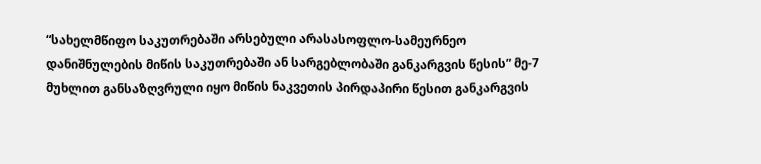“სახელმწიფო საკუთრებაში არსებული არასასოფლო-სამეურნეო დანიშნულების მიწის საკუთრებაში ან სარგებლობაში განკარგვის წესის” მე-7 მუხლით განსაზღვრული იყო მიწის ნაკვეთის პირდაპირი წესით განკარგვის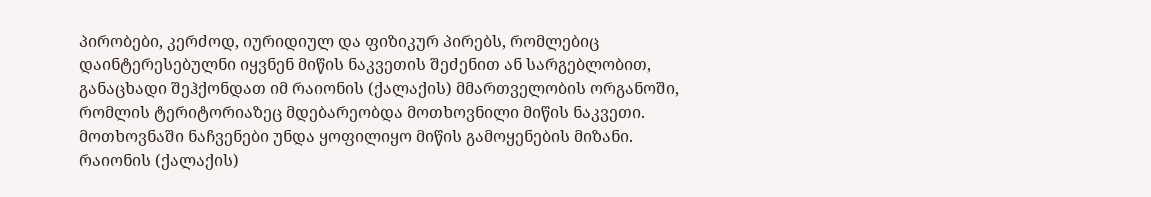პირობები, კერძოდ, იურიდიულ და ფიზიკურ პირებს, რომლებიც დაინტერესებულნი იყვნენ მიწის ნაკვეთის შეძენით ან სარგებლობით, განაცხადი შეჰქონდათ იმ რაიონის (ქალაქის) მმართველობის ორგანოში, რომლის ტერიტორიაზეც მდებარეობდა მოთხოვნილი მიწის ნაკვეთი. მოთხოვნაში ნაჩვენები უნდა ყოფილიყო მიწის გამოყენების მიზანი. რაიონის (ქალაქის)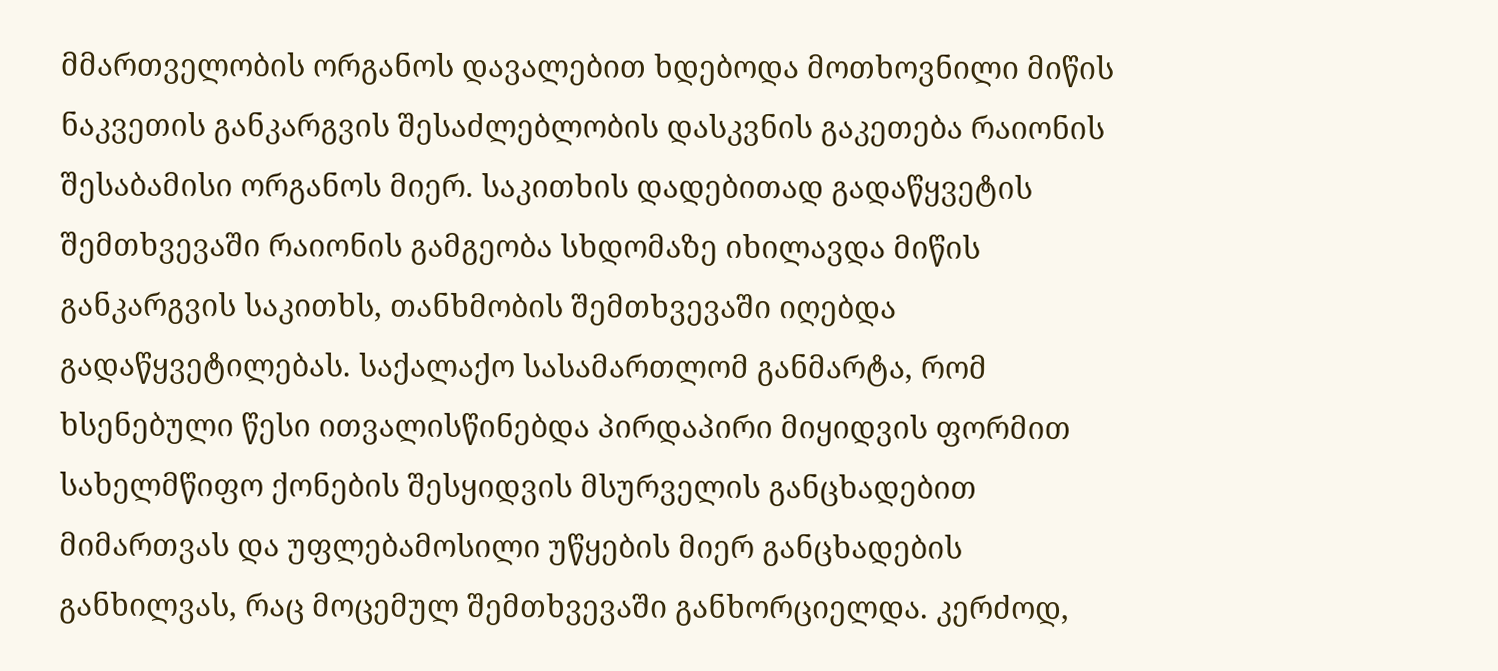მმართველობის ორგანოს დავალებით ხდებოდა მოთხოვნილი მიწის ნაკვეთის განკარგვის შესაძლებლობის დასკვნის გაკეთება რაიონის შესაბამისი ორგანოს მიერ. საკითხის დადებითად გადაწყვეტის შემთხვევაში რაიონის გამგეობა სხდომაზე იხილავდა მიწის განკარგვის საკითხს, თანხმობის შემთხვევაში იღებდა გადაწყვეტილებას. საქალაქო სასამართლომ განმარტა, რომ ხსენებული წესი ითვალისწინებდა პირდაპირი მიყიდვის ფორმით სახელმწიფო ქონების შესყიდვის მსურველის განცხადებით მიმართვას და უფლებამოსილი უწყების მიერ განცხადების განხილვას, რაც მოცემულ შემთხვევაში განხორციელდა. კერძოდ,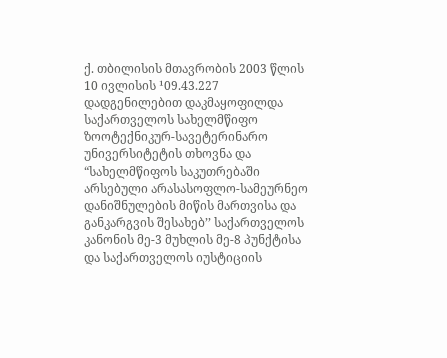ქ. თბილისის მთავრობის 2003 წლის 10 ივლისის ¹09.43.227 დადგენილებით დაკმაყოფილდა საქართველოს სახელმწიფო ზოოტექნიკურ-სავეტერინარო უნივერსიტეტის თხოვნა და “სახელმწიფოს საკუთრებაში არსებული არასასოფლო-სამეურნეო დანიშნულების მიწის მართვისა და განკარგვის შესახებ’’ საქართველოს კანონის მე-3 მუხლის მე-8 პუნქტისა და საქართველოს იუსტიციის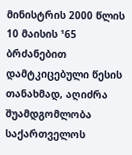მინისტრის 2000 წლის 10 მაისის ¹65 ბრძანებით დამტკიცებული წესის თანახმად, აღიძრა შუამდგომლობა საქართველოს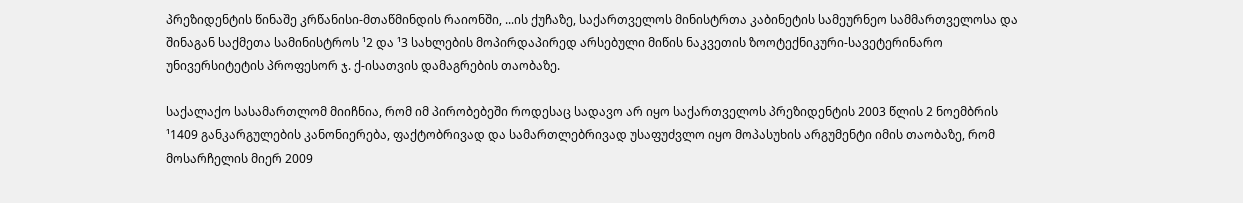პრეზიდენტის წინაშე კრწანისი-მთაწმინდის რაიონში, ...ის ქუჩაზე, საქართველოს მინისტრთა კაბინეტის სამეურნეო სამმართველოსა და შინაგან საქმეთა სამინისტროს ¹2 და ¹3 სახლების მოპირდაპირედ არსებული მიწის ნაკვეთის ზოოტექნიკური-სავეტერინარო უნივერსიტეტის პროფესორ ჯ. ქ-ისათვის დამაგრების თაობაზე.

საქალაქო სასამართლომ მიიჩნია, რომ იმ პირობებეში როდესაც სადავო არ იყო საქართველოს პრეზიდენტის 2003 წლის 2 ნოემბრის ¹1409 განკარგულების კანონიერება, ფაქტობრივად და სამართლებრივად უსაფუძვლო იყო მოპასუხის არგუმენტი იმის თაობაზე, რომ მოსარჩელის მიერ 2009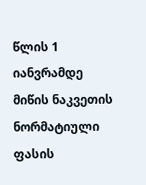წლის 1 იანვრამდე მიწის ნაკვეთის ნორმატიული ფასის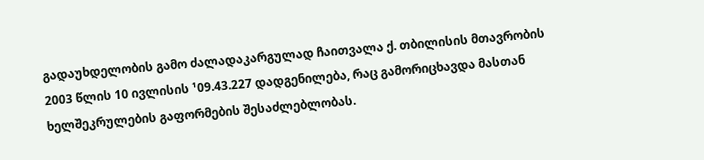გადაუხდელობის გამო ძალადაკარგულად ჩაითვალა ქ. თბილისის მთავრობის 2003 წლის 10 ივლისის ¹09.43.227 დადგენილება, რაც გამორიცხავდა მასთან ხელშეკრულების გაფორმების შესაძლებლობას.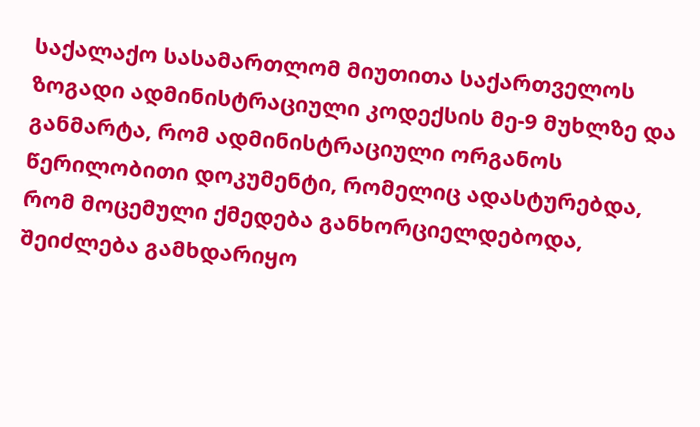საქალაქო სასამართლომ მიუთითა საქართველოს ზოგადი ადმინისტრაციული კოდექსის მე-9 მუხლზე და განმარტა, რომ ადმინისტრაციული ორგანოს წერილობითი დოკუმენტი, რომელიც ადასტურებდა, რომ მოცემული ქმედება განხორციელდებოდა, შეიძლება გამხდარიყო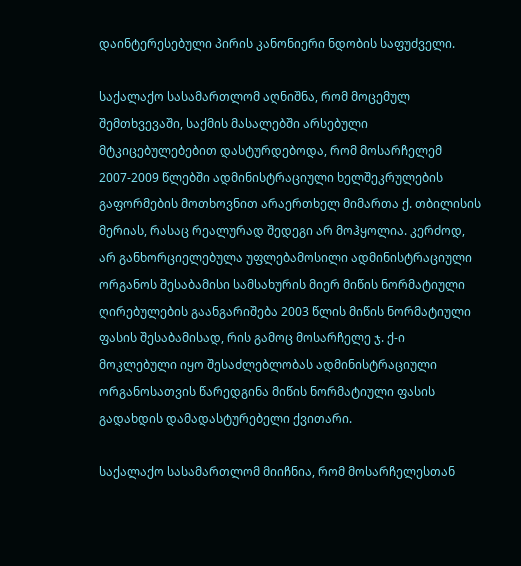დაინტერესებული პირის კანონიერი ნდობის საფუძველი.

საქალაქო სასამართლომ აღნიშნა, რომ მოცემულ შემთხვევაში, საქმის მასალებში არსებული მტკიცებულებებით დასტურდებოდა, რომ მოსარჩელემ 2007-2009 წლებში ადმინისტრაციული ხელშეკრულების გაფორმების მოთხოვნით არაერთხელ მიმართა ქ. თბილისის მერიას, რასაც რეალურად შედეგი არ მოჰყოლია. კერძოდ, არ განხორციელებულა უფლებამოსილი ადმინისტრაციული ორგანოს შესაბამისი სამსახურის მიერ მიწის ნორმატიული ღირებულების გაანგარიშება 2003 წლის მიწის ნორმატიული ფასის შესაბამისად, რის გამოც მოსარჩელე ჯ. ქ-ი მოკლებული იყო შესაძლებლობას ადმინისტრაციული ორგანოსათვის წარედგინა მიწის ნორმატიული ფასის გადახდის დამადასტურებელი ქვითარი.

საქალაქო სასამართლომ მიიჩნია, რომ მოსარჩელესთან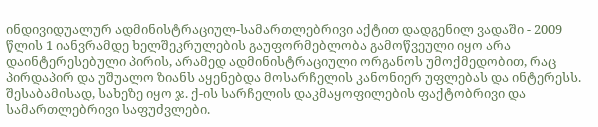ინდივიდუალურ ადმინისტრაციულ-სამართლებრივი აქტით დადგენილ ვადაში - 2009 წლის 1 იანვრამდე ხელშეკრულების გაუფორმებლობა გამოწვეული იყო არა დაინტერესებული პირის, არამედ ადმინისტრაციული ორგანოს უმოქმედობით, რაც პირდაპირ და უშუალო ზიანს აყენებდა მოსარჩელის კანონიერ უფლებას და ინტერესს. შესაბამისად, სახეზე იყო ჯ. ქ-ის სარჩელის დაკმაყოფილების ფაქტობრივი და სამართლებრივი საფუძვლები.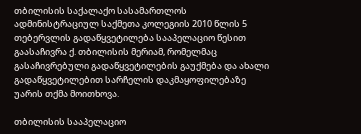თბილისის საქალაქო სასამართლოს ადმინისტრაციულ საქმეთა კოლეგიის 2010 წლის 5 თებერვლის გადაწყვეტილება სააპელაციო წესით გაასაჩივრა ქ. თბილისის მერიამ, რომელმაც გასაჩივრებული გადაწყვეტილების გაუქმება და ახალი გადაწყვეტილებით სარჩელის დაკმაყოფილებაზე უარის თქმა მოითხოვა.

თბილისის სააპელაციო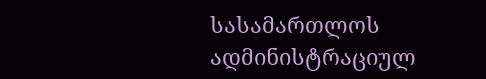სასამართლოს ადმინისტრაციულ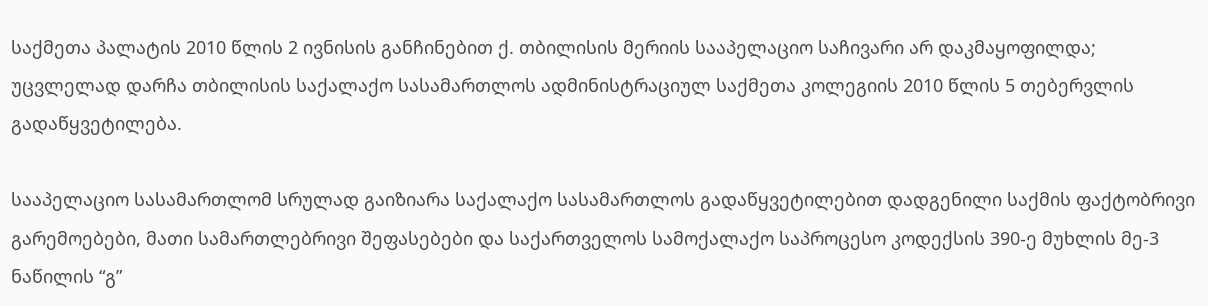საქმეთა პალატის 2010 წლის 2 ივნისის განჩინებით ქ. თბილისის მერიის სააპელაციო საჩივარი არ დაკმაყოფილდა; უცვლელად დარჩა თბილისის საქალაქო სასამართლოს ადმინისტრაციულ საქმეთა კოლეგიის 2010 წლის 5 თებერვლის გადაწყვეტილება.

სააპელაციო სასამართლომ სრულად გაიზიარა საქალაქო სასამართლოს გადაწყვეტილებით დადგენილი საქმის ფაქტობრივი გარემოებები, მათი სამართლებრივი შეფასებები და საქართველოს სამოქალაქო საპროცესო კოდექსის 390-ე მუხლის მე-3 ნაწილის “გ”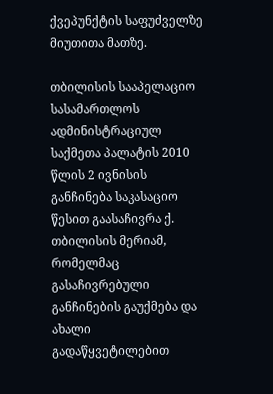ქვეპუნქტის საფუძველზე მიუთითა მათზე.

თბილისის სააპელაციო სასამართლოს ადმინისტრაციულ საქმეთა პალატის 2010 წლის 2 ივნისის განჩინება საკასაციო წესით გაასაჩივრა ქ. თბილისის მერიამ, რომელმაც გასაჩივრებული განჩინების გაუქმება და ახალი გადაწყვეტილებით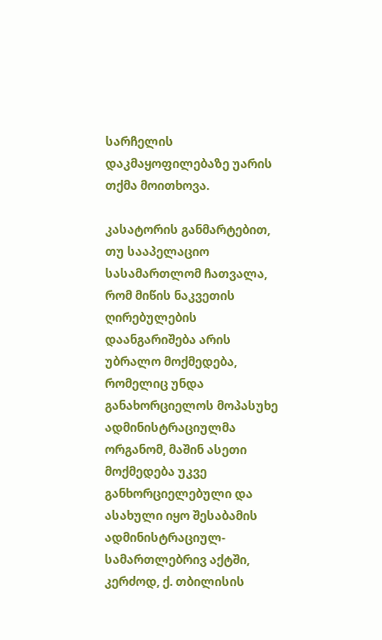სარჩელის დაკმაყოფილებაზე უარის თქმა მოითხოვა.

კასატორის განმარტებით, თუ სააპელაციო სასამართლომ ჩათვალა, რომ მიწის ნაკვეთის ღირებულების დაანგარიშება არის უბრალო მოქმედება, რომელიც უნდა განახორციელოს მოპასუხე ადმინისტრაციულმა ორგანომ, მაშინ ასეთი მოქმედება უკვე განხორციელებული და ასახული იყო შესაბამის ადმინისტრაციულ-სამართლებრივ აქტში, კერძოდ, ქ. თბილისის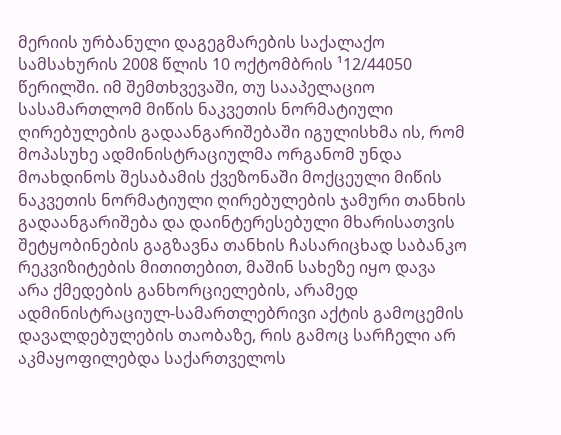მერიის ურბანული დაგეგმარების საქალაქო სამსახურის 2008 წლის 10 ოქტომბრის ¹12/44050 წერილში. იმ შემთხვევაში, თუ სააპელაციო სასამართლომ მიწის ნაკვეთის ნორმატიული ღირებულების გადაანგარიშებაში იგულისხმა ის, რომ მოპასუხე ადმინისტრაციულმა ორგანომ უნდა მოახდინოს შესაბამის ქვეზონაში მოქცეული მიწის ნაკვეთის ნორმატიული ღირებულების ჯამური თანხის გადაანგარიშება და დაინტერესებული მხარისათვის შეტყობინების გაგზავნა თანხის ჩასარიცხად საბანკო რეკვიზიტების მითითებით, მაშინ სახეზე იყო დავა არა ქმედების განხორციელების, არამედ ადმინისტრაციულ-სამართლებრივი აქტის გამოცემის დავალდებულების თაობაზე, რის გამოც სარჩელი არ აკმაყოფილებდა საქართველოს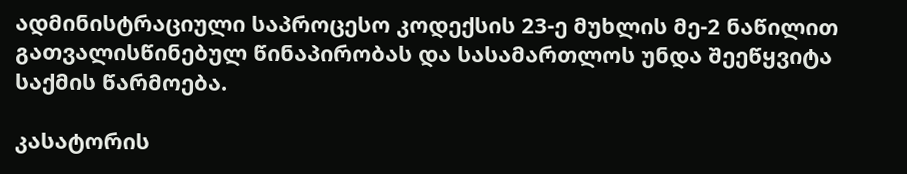ადმინისტრაციული საპროცესო კოდექსის 23-ე მუხლის მე-2 ნაწილით გათვალისწინებულ წინაპირობას და სასამართლოს უნდა შეეწყვიტა საქმის წარმოება.

კასატორის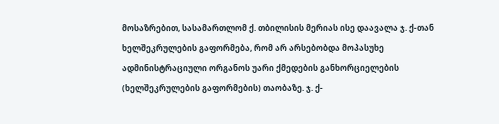მოსაზრებით, სასამართლომ ქ. თბილისის მერიას ისე დაავალა ჯ. ქ-თან ხელშეკრულების გაფორმება, რომ არ არსებობდა მოპასუხე ადმინისტრაციული ორგანოს უარი ქმედების განხორციელების (ხელშეკრულების გაფორმების) თაობაზე. ჯ. ქ-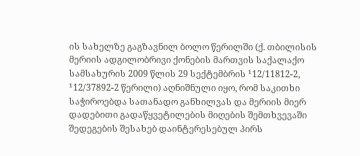ის სახელზე გაგზავნილ ბოლო წერილში (ქ. თბილისის მერიის ადგილობრივი ქონების მართვის საქალაქო სამსახურის 2009 წლის 29 სექტემბრის ¹12/11812-2, ¹12/37892-2 წერილი) აღნიშნული იყო, რომ საკითხი საჭიროებდა სათანადო განხილვას და მერიის მიერ დადებითი გადაწყვეტილების მიღების შემთხვევაში შედეგების შესახებ დაინტერესებულ პირს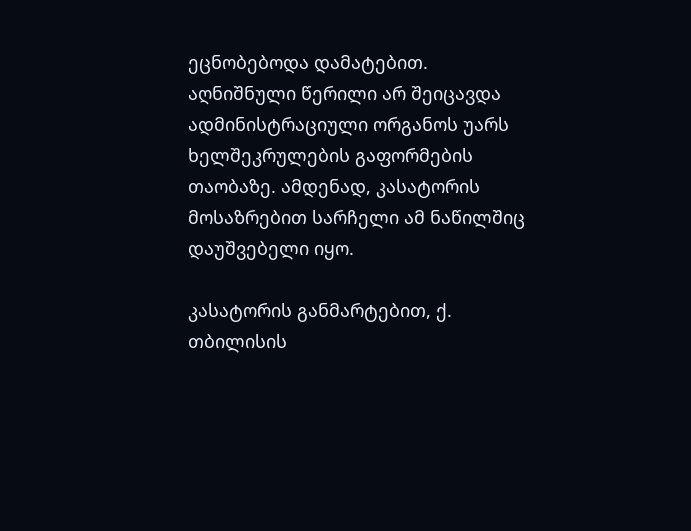ეცნობებოდა დამატებით. აღნიშნული წერილი არ შეიცავდა ადმინისტრაციული ორგანოს უარს ხელშეკრულების გაფორმების თაობაზე. ამდენად, კასატორის მოსაზრებით სარჩელი ამ ნაწილშიც დაუშვებელი იყო.

კასატორის განმარტებით, ქ. თბილისის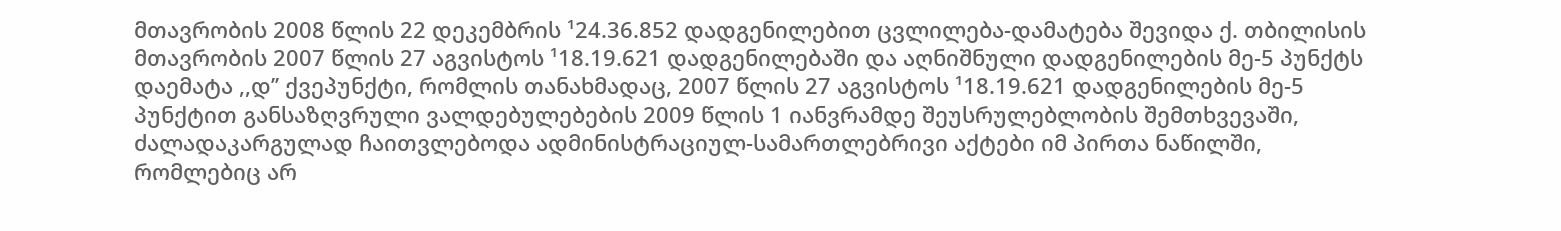მთავრობის 2008 წლის 22 დეკემბრის ¹24.36.852 დადგენილებით ცვლილება-დამატება შევიდა ქ. თბილისის მთავრობის 2007 წლის 27 აგვისტოს ¹18.19.621 დადგენილებაში და აღნიშნული დადგენილების მე-5 პუნქტს დაემატა ,,დ’’ ქვეპუნქტი, რომლის თანახმადაც, 2007 წლის 27 აგვისტოს ¹18.19.621 დადგენილების მე-5 პუნქტით განსაზღვრული ვალდებულებების 2009 წლის 1 იანვრამდე შეუსრულებლობის შემთხვევაში, ძალადაკარგულად ჩაითვლებოდა ადმინისტრაციულ-სამართლებრივი აქტები იმ პირთა ნაწილში, რომლებიც არ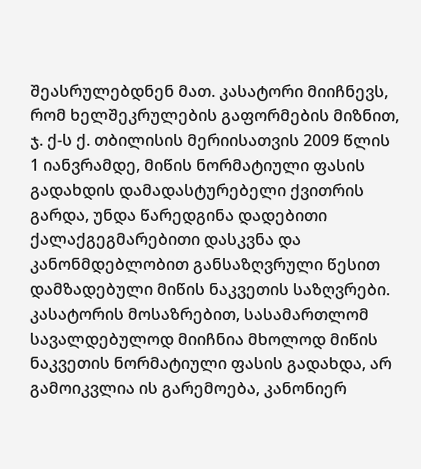შეასრულებდნენ მათ. კასატორი მიიჩნევს, რომ ხელშეკრულების გაფორმების მიზნით, ჯ. ქ-ს ქ. თბილისის მერიისათვის 2009 წლის 1 იანვრამდე, მიწის ნორმატიული ფასის გადახდის დამადასტურებელი ქვითრის გარდა, უნდა წარედგინა დადებითი ქალაქგეგმარებითი დასკვნა და კანონმდებლობით განსაზღვრული წესით დამზადებული მიწის ნაკვეთის საზღვრები. კასატორის მოსაზრებით, სასამართლომ სავალდებულოდ მიიჩნია მხოლოდ მიწის ნაკვეთის ნორმატიული ფასის გადახდა, არ გამოიკვლია ის გარემოება, კანონიერ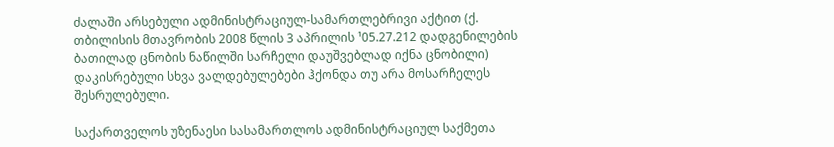ძალაში არსებული ადმინისტრაციულ-სამართლებრივი აქტით (ქ. თბილისის მთავრობის 2008 წლის 3 აპრილის ¹05.27.212 დადგენილების ბათილად ცნობის ნაწილში სარჩელი დაუშვებლად იქნა ცნობილი) დაკისრებული სხვა ვალდებულებები ჰქონდა თუ არა მოსარჩელეს შესრულებული.

საქართველოს უზენაესი სასამართლოს ადმინისტრაციულ საქმეთა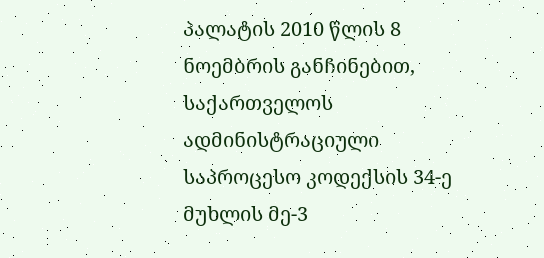პალატის 2010 წლის 8 ნოემბრის განჩინებით, საქართველოს ადმინისტრაციული საპროცესო კოდექსის 34-ე მუხლის მე-3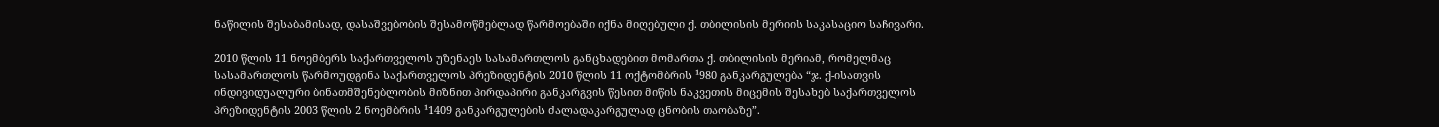ნაწილის შესაბამისად, დასაშვებობის შესამოწმებლად წარმოებაში იქნა მიღებული ქ. თბილისის მერიის საკასაციო საჩივარი.

2010 წლის 11 ნოემბერს საქართველოს უზენაეს სასამართლოს განცხადებით მომართა ქ. თბილისის მერიამ, რომელმაც სასამართლოს წარმოუდგინა საქართველოს პრეზიდენტის 2010 წლის 11 ოქტომბრის ¹980 განკარგულება “ჯ. ქ-ისათვის ინდივიდუალური ბინათმშენებლობის მიზნით პირდაპირი განკარგვის წესით მიწის ნაკვეთის მიცემის შესახებ საქართველოს პრეზიდენტის 2003 წლის 2 ნოემბრის ¹1409 განკარგულების ძალადაკარგულად ცნობის თაობაზე”.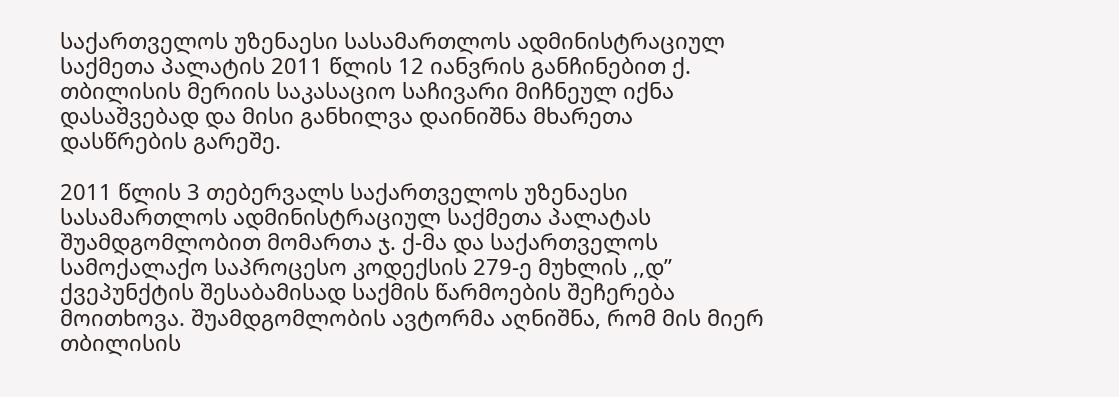საქართველოს უზენაესი სასამართლოს ადმინისტრაციულ საქმეთა პალატის 2011 წლის 12 იანვრის განჩინებით ქ. თბილისის მერიის საკასაციო საჩივარი მიჩნეულ იქნა დასაშვებად და მისი განხილვა დაინიშნა მხარეთა დასწრების გარეშე.

2011 წლის 3 თებერვალს საქართველოს უზენაესი სასამართლოს ადმინისტრაციულ საქმეთა პალატას შუამდგომლობით მომართა ჯ. ქ-მა და საქართველოს სამოქალაქო საპროცესო კოდექსის 279-ე მუხლის ,,დ” ქვეპუნქტის შესაბამისად საქმის წარმოების შეჩერება მოითხოვა. შუამდგომლობის ავტორმა აღნიშნა, რომ მის მიერ თბილისის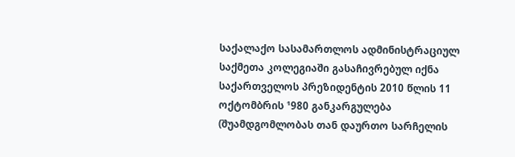საქალაქო სასამართლოს ადმინისტრაციულ საქმეთა კოლეგიაში გასაჩივრებულ იქნა საქართველოს პრეზიდენტის 2010 წლის 11 ოქტომბრის ¹980 განკარგულება (შუამდგომლობას თან დაურთო სარჩელის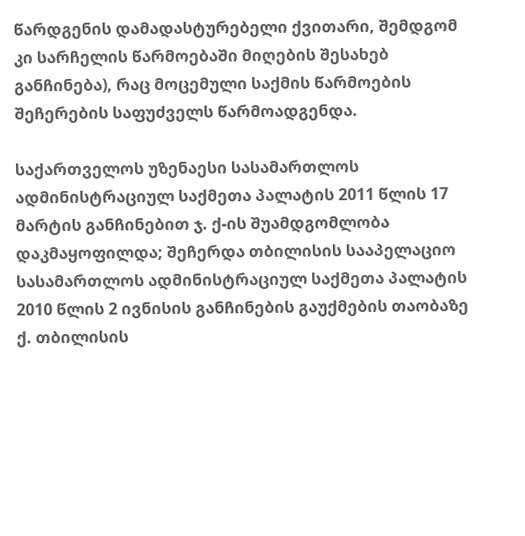წარდგენის დამადასტურებელი ქვითარი, შემდგომ კი სარჩელის წარმოებაში მიღების შესახებ განჩინება), რაც მოცემული საქმის წარმოების შეჩერების საფუძველს წარმოადგენდა.

საქართველოს უზენაესი სასამართლოს ადმინისტრაციულ საქმეთა პალატის 2011 წლის 17 მარტის განჩინებით ჯ. ქ-ის შუამდგომლობა დაკმაყოფილდა; შეჩერდა თბილისის სააპელაციო სასამართლოს ადმინისტრაციულ საქმეთა პალატის 2010 წლის 2 ივნისის განჩინების გაუქმების თაობაზე ქ. თბილისის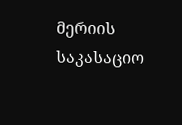მერიის საკასაციო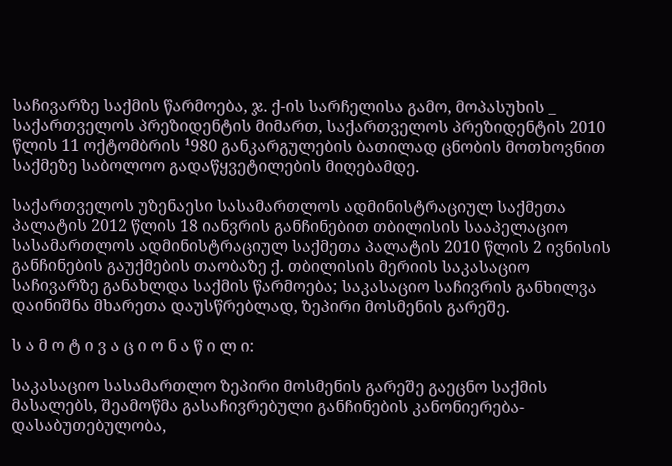საჩივარზე საქმის წარმოება, ჯ. ქ-ის სარჩელისა გამო, მოპასუხის _ საქართველოს პრეზიდენტის მიმართ, საქართველოს პრეზიდენტის 2010 წლის 11 ოქტომბრის ¹980 განკარგულების ბათილად ცნობის მოთხოვნით საქმეზე საბოლოო გადაწყვეტილების მიღებამდე.

საქართველოს უზენაესი სასამართლოს ადმინისტრაციულ საქმეთა პალატის 2012 წლის 18 იანვრის განჩინებით თბილისის სააპელაციო სასამართლოს ადმინისტრაციულ საქმეთა პალატის 2010 წლის 2 ივნისის განჩინების გაუქმების თაობაზე ქ. თბილისის მერიის საკასაციო საჩივარზე განახლდა საქმის წარმოება; საკასაციო საჩივრის განხილვა დაინიშნა მხარეთა დაუსწრებლად, ზეპირი მოსმენის გარეშე.

ს ა მ ო ტ ი ვ ა ც ი ო ნ ა წ ი ლ ი:

საკასაციო სასამართლო ზეპირი მოსმენის გარეშე გაეცნო საქმის მასალებს, შეამოწმა გასაჩივრებული განჩინების კანონიერება-დასაბუთებულობა,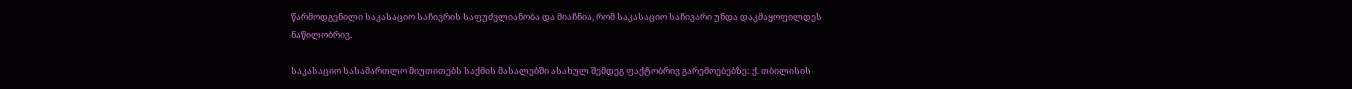წარმოდგენილი საკასაციო საჩივრის საფუძვლიანობა და მიაჩნია, რომ საკასაციო საჩივარი უნდა დაკმაყოფილდეს ნაწილობრივ.

საკასაციო სასამართლო მიუთითებს საქმის მასალებში ასახულ შემდეგ ფაქტობრივ გარემოებებზე: ქ. თბილისის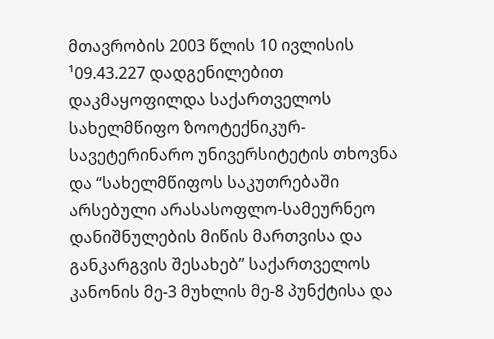მთავრობის 2003 წლის 10 ივლისის ¹09.43.227 დადგენილებით დაკმაყოფილდა საქართველოს სახელმწიფო ზოოტექნიკურ-სავეტერინარო უნივერსიტეტის თხოვნა და “სახელმწიფოს საკუთრებაში არსებული არასასოფლო-სამეურნეო დანიშნულების მიწის მართვისა და განკარგვის შესახებ’’ საქართველოს კანონის მე-3 მუხლის მე-8 პუნქტისა და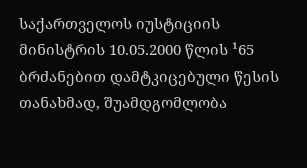საქართველოს იუსტიციის მინისტრის 10.05.2000 წლის ¹65 ბრძანებით დამტკიცებული წესის თანახმად, შუამდგომლობა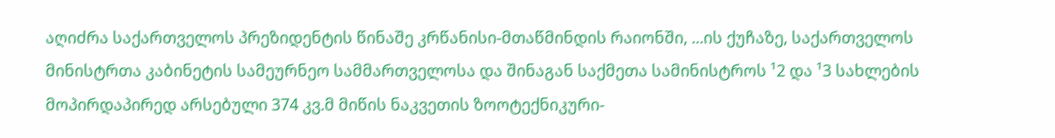აღიძრა საქართველოს პრეზიდენტის წინაშე კრწანისი-მთაწმინდის რაიონში, ...ის ქუჩაზე, საქართველოს მინისტრთა კაბინეტის სამეურნეო სამმართველოსა და შინაგან საქმეთა სამინისტროს ¹2 და ¹3 სახლების მოპირდაპირედ არსებული 374 კვ.მ მიწის ნაკვეთის ზოოტექნიკური-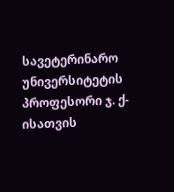სავეტერინარო უნივერსიტეტის პროფესორი ჯ. ქ-ისათვის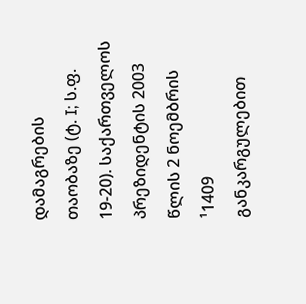დამაგრების თაობაზე (ტ. I; ს.ფ. 19-20). საქართველოს პრეზიდენტის 2003 წლის 2 ნოემბრის ¹1409 განკარგულებით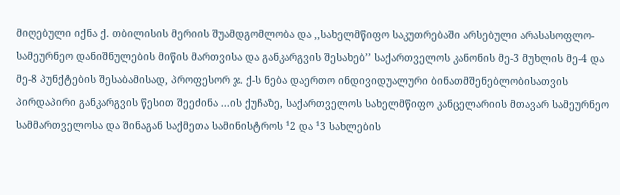მიღებული იქნა ქ. თბილისის მერიის შუამდგომლობა და ,,სახელმწიფო საკუთრებაში არსებული არასასოფლო-სამეურნეო დანიშნულების მიწის მართვისა და განკარგვის შესახებ’’ საქართველოს კანონის მე-3 მუხლის მე-4 და მე-8 პუნქტების შესაბამისად, პროფესორ ჯ. ქ-ს ნება დაერთო ინდივიდუალური ბინათმშენებლობისათვის პირდაპირი განკარგვის წესით შეეძინა ...ის ქუჩაზე, საქართველოს სახელმწიფო კანცელარიის მთავარ სამეურნეო სამმართველოსა და შინაგან საქმეთა სამინისტროს ¹2 და ¹3 სახლების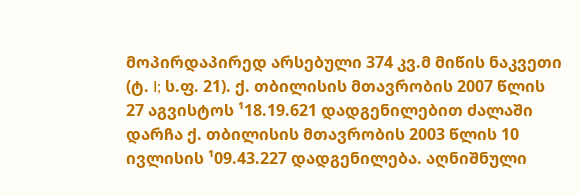მოპირდაპირედ არსებული 374 კვ.მ მიწის ნაკვეთი (ტ. I; ს.ფ. 21). ქ. თბილისის მთავრობის 2007 წლის 27 აგვისტოს ¹18.19.621 დადგენილებით ძალაში დარჩა ქ. თბილისის მთავრობის 2003 წლის 10 ივლისის ¹09.43.227 დადგენილება. აღნიშნული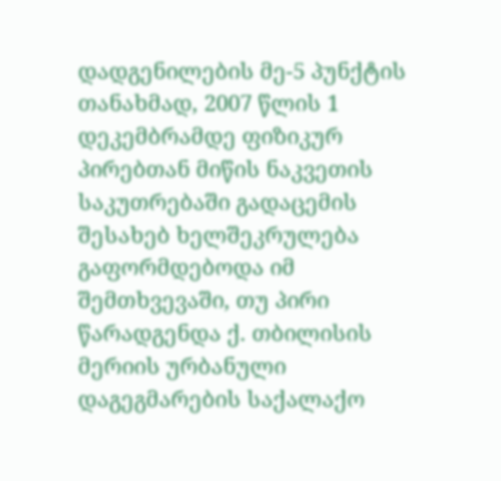დადგენილების მე-5 პუნქტის თანახმად, 2007 წლის 1 დეკემბრამდე ფიზიკურ პირებთან მიწის ნაკვეთის საკუთრებაში გადაცემის შესახებ ხელშეკრულება გაფორმდებოდა იმ შემთხვევაში, თუ პირი წარადგენდა ქ. თბილისის მერიის ურბანული დაგეგმარების საქალაქო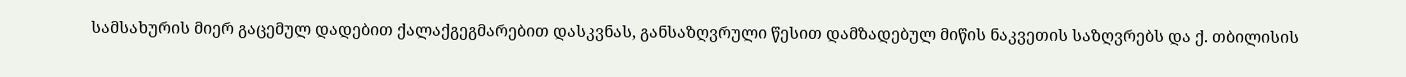სამსახურის მიერ გაცემულ დადებით ქალაქგეგმარებით დასკვნას, განსაზღვრული წესით დამზადებულ მიწის ნაკვეთის საზღვრებს და ქ. თბილისის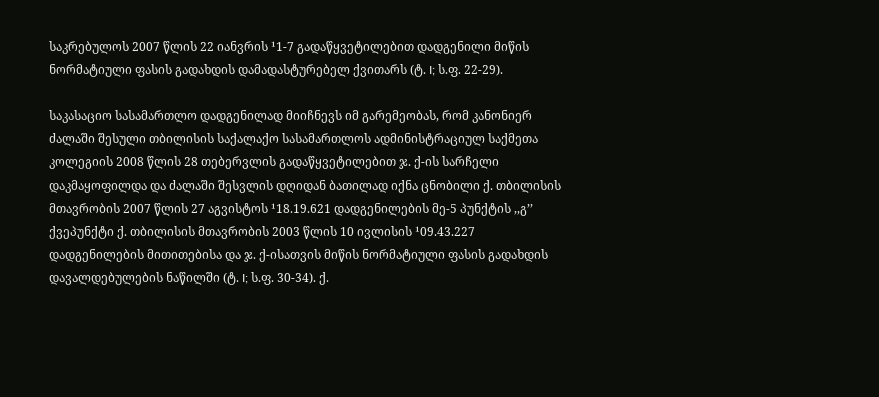საკრებულოს 2007 წლის 22 იანვრის ¹1-7 გადაწყვეტილებით დადგენილი მიწის ნორმატიული ფასის გადახდის დამადასტურებელ ქვითარს (ტ. I; ს.ფ. 22-29).

საკასაციო სასამართლო დადგენილად მიიჩნევს იმ გარემეობას, რომ კანონიერ ძალაში შესული თბილისის საქალაქო სასამართლოს ადმინისტრაციულ საქმეთა კოლეგიის 2008 წლის 28 თებერვლის გადაწყვეტილებით ჯ. ქ-ის სარჩელი დაკმაყოფილდა და ძალაში შესვლის დღიდან ბათილად იქნა ცნობილი ქ. თბილისის მთავრობის 2007 წლის 27 აგვისტოს ¹18.19.621 დადგენილების მე-5 პუნქტის ,,გ’’ ქვეპუნქტი ქ. თბილისის მთავრობის 2003 წლის 10 ივლისის ¹09.43.227 დადგენილების მითითებისა და ჯ. ქ-ისათვის მიწის ნორმატიული ფასის გადახდის დავალდებულების ნაწილში (ტ. I; ს.ფ. 30-34). ქ.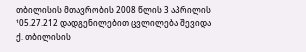თბილისის მთავრობის 2008 წლის 3 აპრილის ¹05.27.212 დადგენილებით ცვლილება შევიდა ქ. თბილისის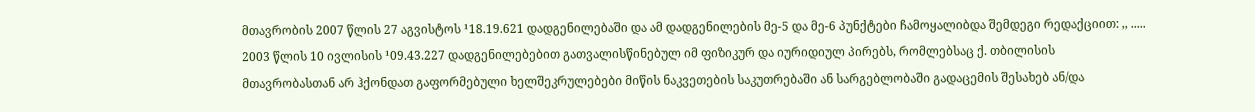მთავრობის 2007 წლის 27 აგვისტოს ¹18.19.621 დადგენილებაში და ამ დადგენილების მე-5 და მე-6 პუნქტები ჩამოყალიბდა შემდეგი რედაქციით: ,, ..... 2003 წლის 10 ივლისის ¹09.43.227 დადგენილებებით გათვალისწინებულ იმ ფიზიკურ და იურიდიულ პირებს, რომლებსაც ქ. თბილისის მთავრობასთან არ ჰქონდათ გაფორმებული ხელშეკრულებები მიწის ნაკვეთების საკუთრებაში ან სარგებლობაში გადაცემის შესახებ ან/და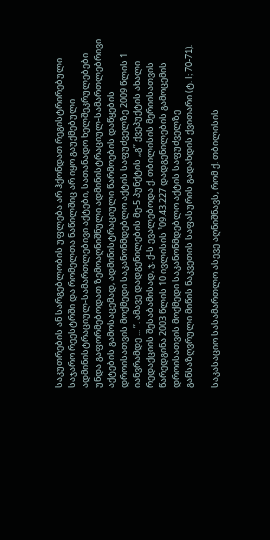საკუთრების ან სარგებლობის უფლება არ ჰქონდათ რეგისტრირებული საჯარო რეესტრში და რომელთა ნაწილშიც არ იყო გაუქმებული ადმინისტრაციულ-სამართლებივი აქტები, სათანადო ხელშეკრულებები უნდა გაფორმებოდათ ზემოაღნიშნული ადმინისტრაციულ-სამართლებრივი აქტების გამოსაცემად, ადმინისტრაციული წარმოების დაწყების დროისათვის მოქმედი საკანონმდებლო აქტის საფუძველზე 2009 წლის 1 იანვრამდე ... ’’. ამავე დადგენილების მე-5 პუნქტის ,,გ’’ ქვეპუქტის ახალი რედაქციის შესაბამისად, ჯ. ქ-ს ევალებოდა ქ. თბილისის მერიისათვის წარედგინა 2003 წლის 10 ივლისის ¹09.43.227 დადგენილების გამოცემის დროისათვის მოქმედი საკანონმდებლო აქტის საფუძველზე განსაზღვრული მიწის ნაკვეთის საფასურის გადახდის ქვითარი (ტ. I; 70-71).

საკასაციო სასამართლო ასევე აღნიშნავს, რომ ქ. თბილისის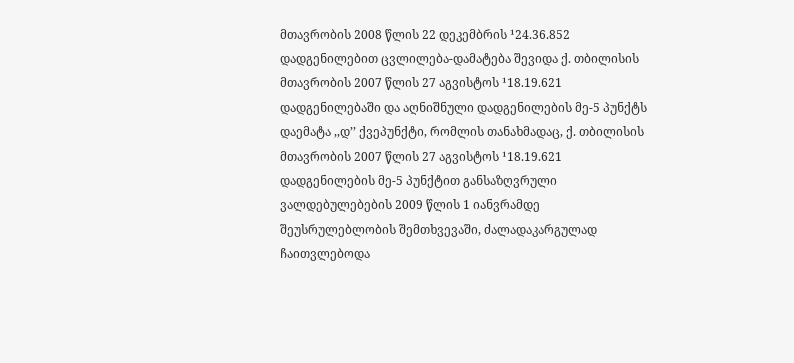მთავრობის 2008 წლის 22 დეკემბრის ¹24.36.852 დადგენილებით ცვლილება-დამატება შევიდა ქ. თბილისის მთავრობის 2007 წლის 27 აგვისტოს ¹18.19.621 დადგენილებაში და აღნიშნული დადგენილების მე-5 პუნქტს დაემატა ,,დ’’ ქვეპუნქტი, რომლის თანახმადაც, ქ. თბილისის მთავრობის 2007 წლის 27 აგვისტოს ¹18.19.621 დადგენილების მე-5 პუნქტით განსაზღვრული ვალდებულებების 2009 წლის 1 იანვრამდე შეუსრულებლობის შემთხვევაში, ძალადაკარგულად ჩაითვლებოდა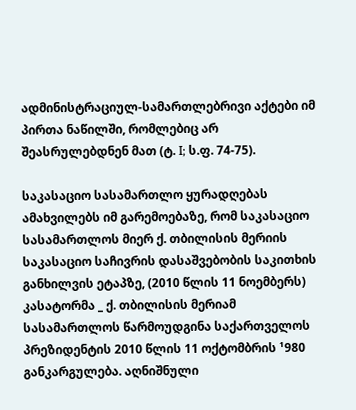ადმინისტრაციულ-სამართლებრივი აქტები იმ პირთა ნაწილში, რომლებიც არ შეასრულებდნენ მათ (ტ. I; ს.ფ. 74-75).

საკასაციო სასამართლო ყურადღებას ამახვილებს იმ გარემოებაზე, რომ საკასაციო სასამართლოს მიერ ქ. თბილისის მერიის საკასაციო საჩივრის დასაშვებობის საკითხის განხილვის ეტაპზე, (2010 წლის 11 ნოემბერს) კასატორმა _ ქ. თბილისის მერიამ სასამართლოს წარმოუდგინა საქართველოს პრეზიდენტის 2010 წლის 11 ოქტომბრის ¹980 განკარგულება. აღნიშნული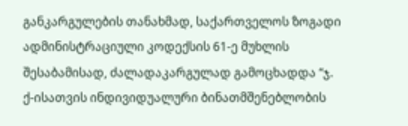განკარგულების თანახმად, საქართველოს ზოგადი ადმინისტრაციული კოდექსის 61-ე მუხლის შესაბამისად, ძალადაკარგულად გამოცხადდა “ჯ. ქ-ისათვის ინდივიდუალური ბინათმშენებლობის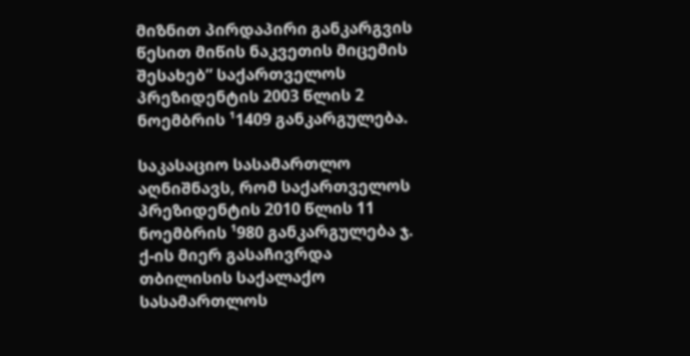მიზნით პირდაპირი განკარგვის წესით მიწის ნაკვეთის მიცემის შესახებ” საქართველოს პრეზიდენტის 2003 წლის 2 ნოემბრის ¹1409 განკარგულება.

საკასაციო სასამართლო აღნიშნავს, რომ საქართველოს პრეზიდენტის 2010 წლის 11 ნოემბრის ¹980 განკარგულება ჯ. ქ-ის მიერ გასაჩივრდა თბილისის საქალაქო სასამართლოს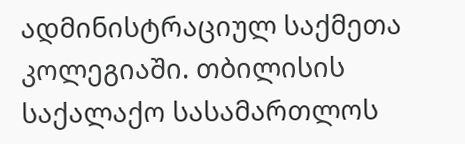ადმინისტრაციულ საქმეთა კოლეგიაში. თბილისის საქალაქო სასამართლოს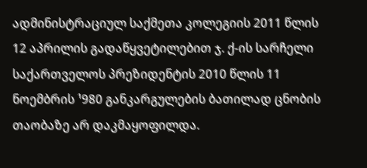ადმინისტრაციულ საქმეთა კოლეგიის 2011 წლის 12 აპრილის გადაწყვეტილებით ჯ. ქ-ის სარჩელი საქართველოს პრეზიდენტის 2010 წლის 11 ნოემბრის ¹980 განკარგულების ბათილად ცნობის თაობაზე არ დაკმაყოფილდა.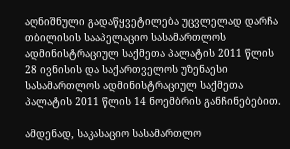აღნიშნული გადაწყვეტილება უცვლელად დარჩა თბილისის სააპელაციო სასამართლოს ადმინისტრაციულ საქმეთა პალატის 2011 წლის 28 ივნისის და საქართველოს უზენაესი სასამართლოს ადმინისტრაციულ საქმეთა პალატის 2011 წლის 14 ნოემბრის განჩინებებით.

ამდენად, საკასაციო სასამართლო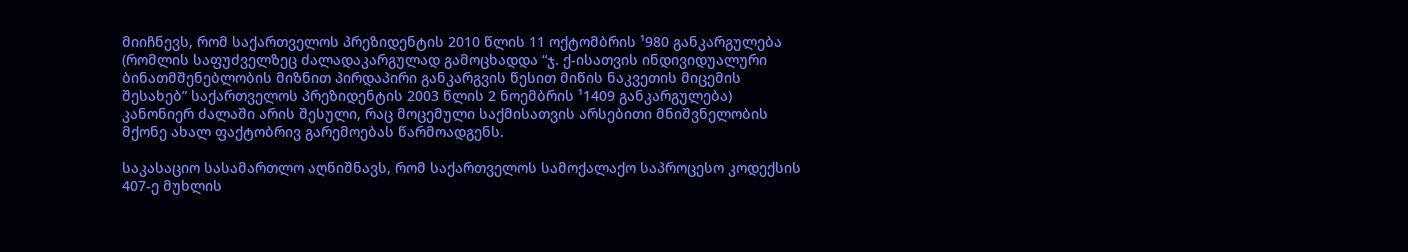მიიჩნევს, რომ საქართველოს პრეზიდენტის 2010 წლის 11 ოქტომბრის ¹980 განკარგულება (რომლის საფუძველზეც ძალადაკარგულად გამოცხადდა “ჯ. ქ-ისათვის ინდივიდუალური ბინათმშენებლობის მიზნით პირდაპირი განკარგვის წესით მიწის ნაკვეთის მიცემის შესახებ” საქართველოს პრეზიდენტის 2003 წლის 2 ნოემბრის ¹1409 განკარგულება) კანონიერ ძალაში არის შესული, რაც მოცემული საქმისათვის არსებითი მნიშვნელობის მქონე ახალ ფაქტობრივ გარემოებას წარმოადგენს.

საკასაციო სასამართლო აღნიშნავს, რომ საქართველოს სამოქალაქო საპროცესო კოდექსის 407-ე მუხლის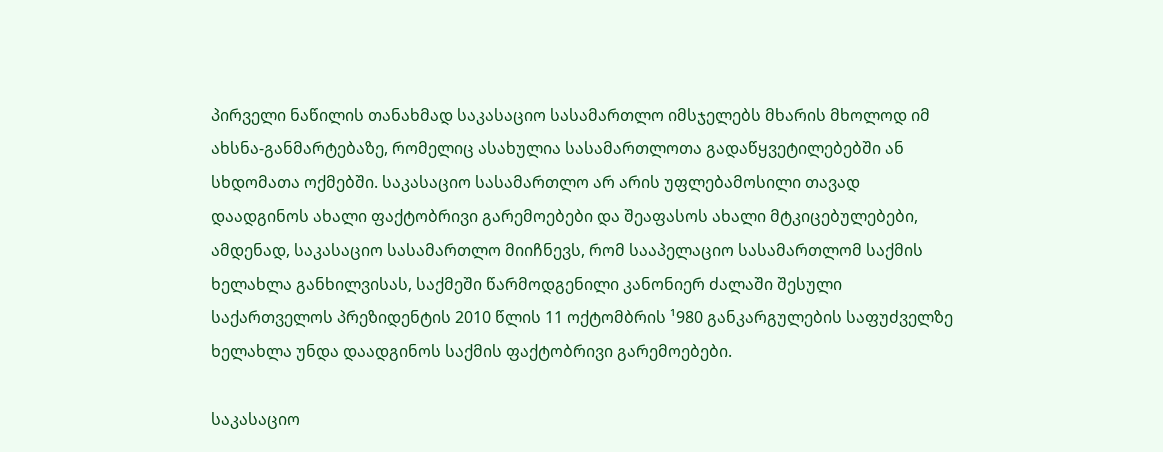პირველი ნაწილის თანახმად საკასაციო სასამართლო იმსჯელებს მხარის მხოლოდ იმ ახსნა-განმარტებაზე, რომელიც ასახულია სასამართლოთა გადაწყვეტილებებში ან სხდომათა ოქმებში. საკასაციო სასამართლო არ არის უფლებამოსილი თავად დაადგინოს ახალი ფაქტობრივი გარემოებები და შეაფასოს ახალი მტკიცებულებები, ამდენად, საკასაციო სასამართლო მიიჩნევს, რომ სააპელაციო სასამართლომ საქმის ხელახლა განხილვისას, საქმეში წარმოდგენილი კანონიერ ძალაში შესული საქართველოს პრეზიდენტის 2010 წლის 11 ოქტომბრის ¹980 განკარგულების საფუძველზე ხელახლა უნდა დაადგინოს საქმის ფაქტობრივი გარემოებები.

საკასაციო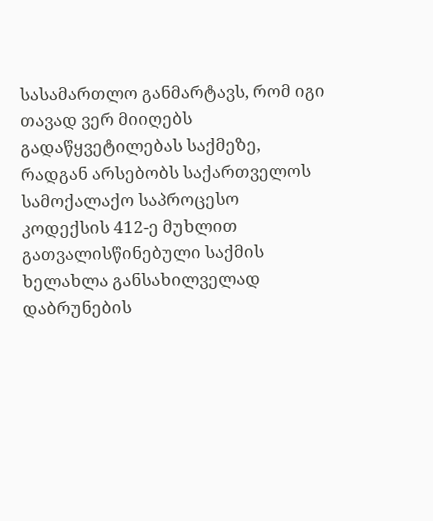სასამართლო განმარტავს, რომ იგი თავად ვერ მიიღებს გადაწყვეტილებას საქმეზე, რადგან არსებობს საქართველოს სამოქალაქო საპროცესო კოდექსის 412-ე მუხლით გათვალისწინებული საქმის ხელახლა განსახილველად დაბრუნების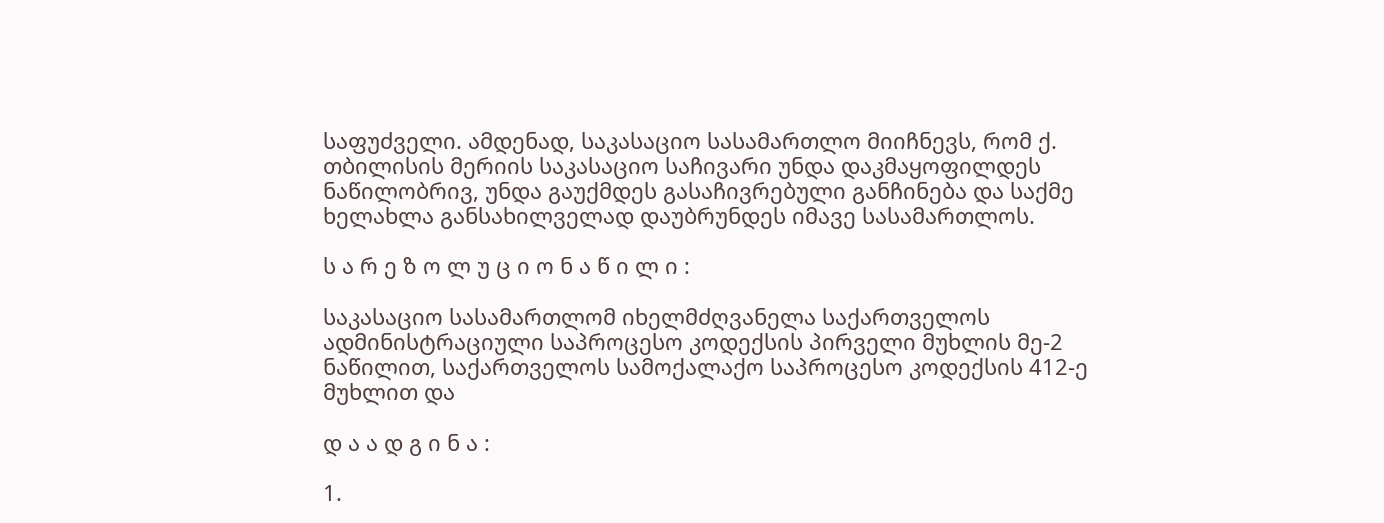საფუძველი. ამდენად, საკასაციო სასამართლო მიიჩნევს, რომ ქ. თბილისის მერიის საკასაციო საჩივარი უნდა დაკმაყოფილდეს ნაწილობრივ, უნდა გაუქმდეს გასაჩივრებული განჩინება და საქმე ხელახლა განსახილველად დაუბრუნდეს იმავე სასამართლოს.

ს ა რ ე ზ ო ლ უ ც ი ო ნ ა წ ი ლ ი :

საკასაციო სასამართლომ იხელმძღვანელა საქართველოს ადმინისტრაციული საპროცესო კოდექსის პირველი მუხლის მე-2 ნაწილით, საქართველოს სამოქალაქო საპროცესო კოდექსის 412-ე მუხლით და

დ ა ა დ გ ი ნ ა :

1.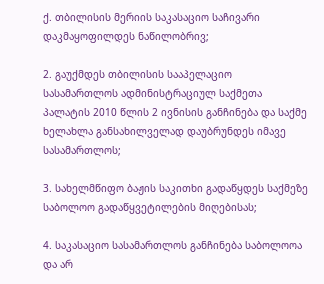ქ. თბილისის მერიის საკასაციო საჩივარი დაკმაყოფილდეს ნაწილობრივ;

2. გაუქმდეს თბილისის სააპელაციო სასამართლოს ადმინისტრაციულ საქმეთა პალატის 2010 წლის 2 ივნისის განჩინება და საქმე ხელახლა განსახილველად დაუბრუნდეს იმავე სასამართლოს;

3. სახელმწიფო ბაჟის საკითხი გადაწყდეს საქმეზე საბოლოო გადაწყვეტილების მიღებისას;

4. საკასაციო სასამართლოს განჩინება საბოლოოა და არ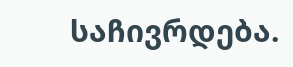საჩივრდება.